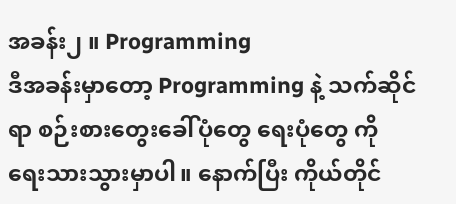အခန်း၂ ။ Programming
ဒီအခန်းမှာတော့ Programming နဲ့ သက်ဆိုင်ရာ စဉ်းစားတွေးခေါ်ပုံတွေ ရေးပုံတွေ ကို ရေးသားသွားမှာပါ။ နောက်ပြီး ကိုယ်တိုင်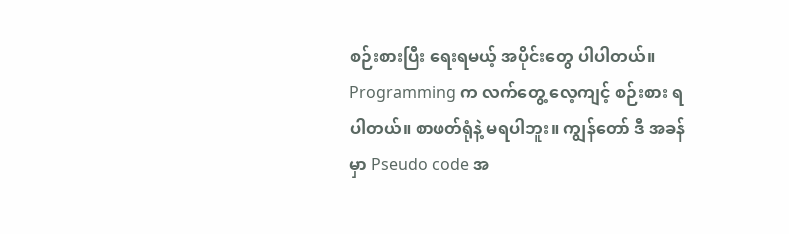စဉ်းစားပြီး ရေးရမယ့် အပိုင်းတွေ ပါပါတယ်။ Programming က လက်တွေ့ လေ့ကျင့် စဉ်းစား ရပါတယ်။ စာဖတ်ရုံနဲ့ မရပါဘူး။ ကျွန်တော် ဒီ အခန်မှာ Pseudo code အ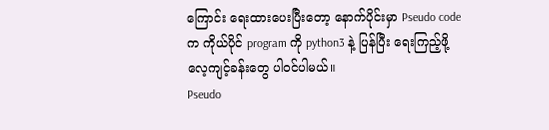ကြောင်း ရေးထားပေးပြီးတော့ နောက်ပိုင်းမှာ Pseudo code က ကိုယ်ပိုင် program ကို python3 နဲ့ ပြန်ပြီး ရေးကြည့်ဖို့ လေ့ကျင့်ခန်းတွေ ပါဝင်ပါမယ်။
Pseudo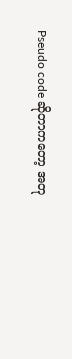Pseudo code ဆိုတာကတော့ အတု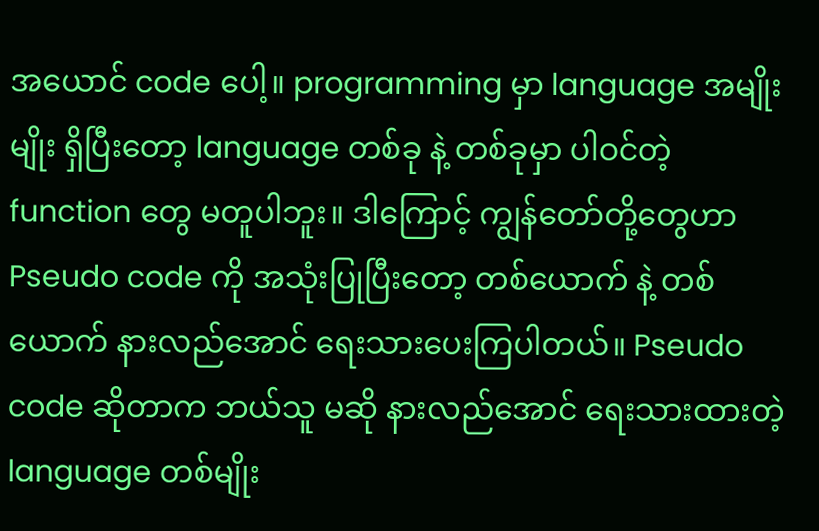အယောင် code ပေါ့။ programming မှာ language အမျိုးမျိုး ရှိပြီးတော့ language တစ်ခု နဲ့ တစ်ခုမှာ ပါဝင်တဲ့ function တွေ မတူပါဘူး။ ဒါကြောင့် ကျွန်တော်တို့တွေဟာ Pseudo code ကို အသုံးပြုပြီးတော့ တစ်ယောက် နဲ့ တစ်ယောက် နားလည်အောင် ရေးသားပေးကြပါတယ်။ Pseudo code ဆိုတာက ဘယ်သူ မဆို နားလည်အောင် ရေးသားထားတဲ့ language တစ်မျိုး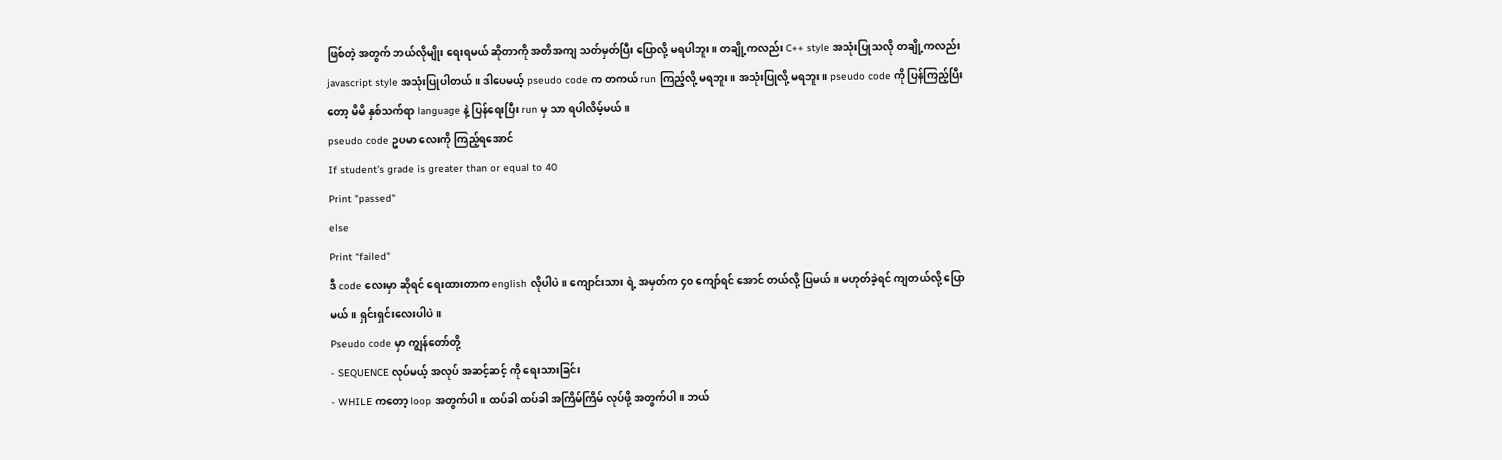ဖြစ်တဲ့ အတွက် ဘယ်လိုမျိုး ရေးရမယ် ဆိုတာကို အတိအကျ သတ်မှတ်ပြီး ပြောလို့ မရပါဘူး။ တချို့ကလည်း C++ style အသုံးပြုသလို တချို့ကလည်း javascript style အသုံးပြုပါတယ်။ ဒါပေမယ့် pseudo code က တကယ် run ကြည့်လို့ မရဘူး။ အသုံးပြုလို့ မရဘူး။ pseudo code ကို ပြန်ကြည့်ပြီးတော့ မိမိ နှစ်သက်ရာ language နဲ့ ပြန်ရေးပြီး run မှ သာ ရပါလိမ့်မယ်။
pseudo code ဥပမာ လေးကို ကြည့်ရအောင်
If student's grade is greater than or equal to 40
Print "passed"
else
Print “failed"
ဒီ code လေးမှာ ဆိုရင် ရေးထားတာက english လိုပါပဲ။ ကျောင်းသား ရဲ့ အမှတ်က ၄၀ ကျော်ရင် အောင် တယ်လို့ ပြမယ်။ မဟုတ်ခဲ့ရင် ကျတယ်လို့ ပြောမယ်။ ရှင်းရှင်းလေးပါပဲ။
Pseudo code မှာ ကျွန်တော်တို့
- SEQUENCE လုပ်မယ့် အလုပ် အဆင့်ဆင့် ကို ရေးသားခြင်း
- WHILE ကတော့ loop အတွက်ပါ။ ထပ်ခါ ထပ်ခါ အကြိမ်ကြိမ် လုပ်ဖို့ အတွက်ပါ။ ဘယ်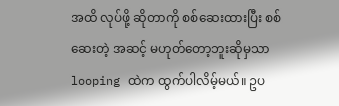အထိ လုပ်ဖို့ ဆိုတာကို စစ်ဆေးထားပြီး စစ်ဆေးတဲ့ အဆင့် မဟုတ်တော့ဘူးဆိုမှသာ looping ထဲက ထွက်ပါလိမ့်မယ်။ ဥပ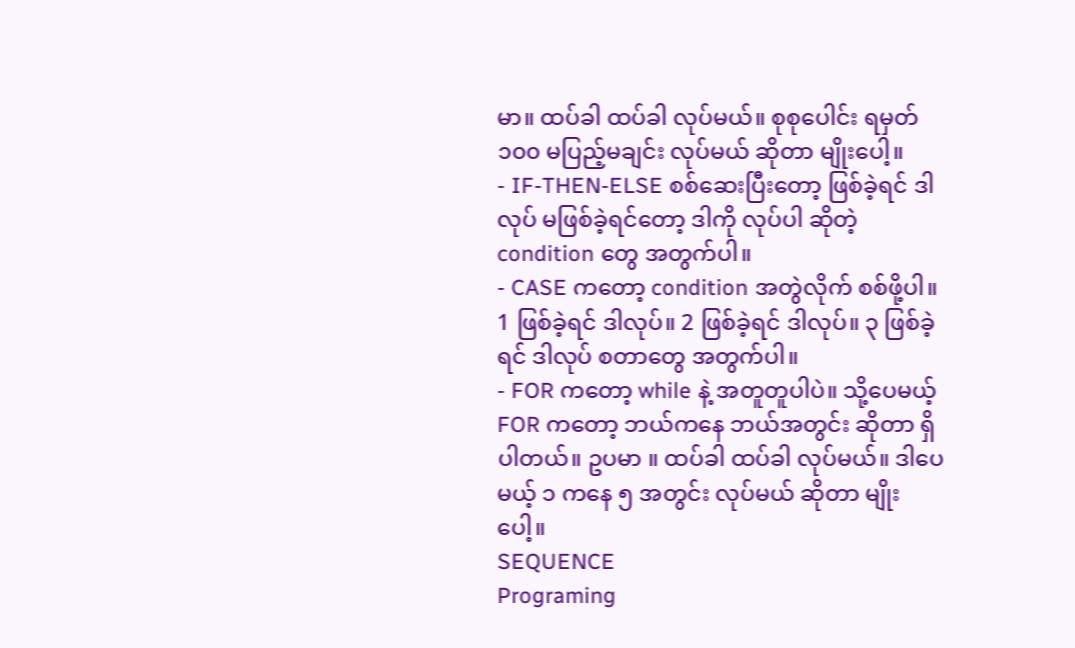မာ။ ထပ်ခါ ထပ်ခါ လုပ်မယ်။ စုစုပေါင်း ရမှတ် ၁၀၀ မပြည့်မချင်း လုပ်မယ် ဆိုတာ မျိုးပေါ့။
- IF-THEN-ELSE စစ်ဆေးပြီးတော့ ဖြစ်ခဲ့ရင် ဒါလုပ် မဖြစ်ခဲ့ရင်တော့ ဒါကို လုပ်ပါ ဆိုတဲ့ condition တွေ အတွက်ပါ။
- CASE ကတော့ condition အတွဲလိုက် စစ်ဖို့ပါ။ 1 ဖြစ်ခဲ့ရင် ဒါလုပ်။ 2 ဖြစ်ခဲ့ရင် ဒါလုပ်။ ၃ ဖြစ်ခဲ့ရင် ဒါလုပ် စတာတွေ အတွက်ပါ။
- FOR ကတော့ while နဲ့ အတူတူပါပဲ။ သို့ပေမယ့် FOR ကတော့ ဘယ်ကနေ ဘယ်အတွင်း ဆိုတာ ရှိပါတယ်။ ဥပမာ ။ ထပ်ခါ ထပ်ခါ လုပ်မယ်။ ဒါပေမယ့် ၁ ကနေ ၅ အတွင်း လုပ်မယ် ဆိုတာ မျိုးပေါ့။
SEQUENCE
Programing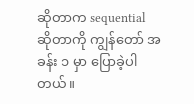ဆိုတာက sequential ဆိုတာကို ကျွန်တော် အခန်း ၁ မှာ ပြောခဲ့ပါတယ်။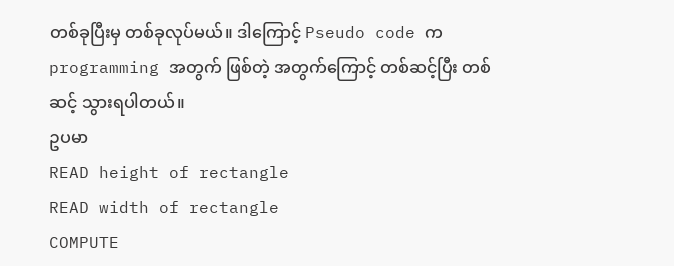တစ်ခုပြီးမှ တစ်ခုလုပ်မယ်။ ဒါကြောင့် Pseudo code က programming အတွက် ဖြစ်တဲ့ အတွက်ကြောင့် တစ်ဆင့်ပြီး တစ်ဆင့် သွားရပါတယ်။
ဥပမာ
READ height of rectangle
READ width of rectangle
COMPUTE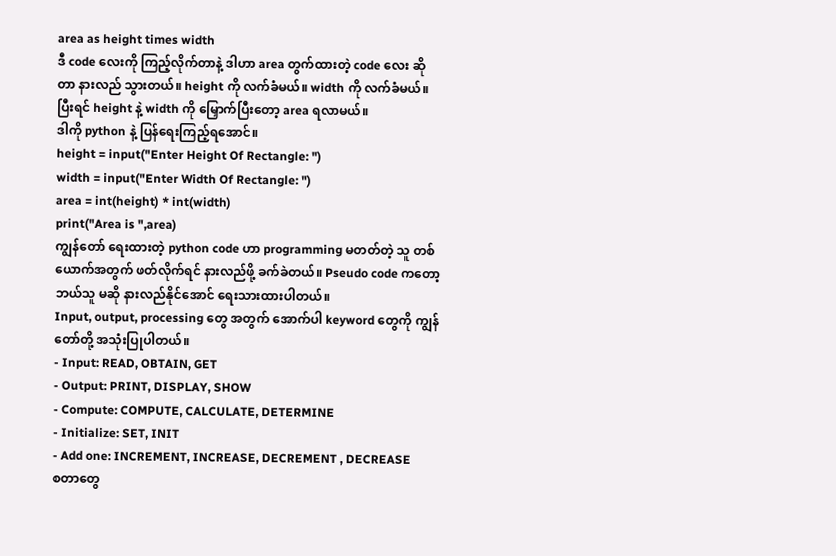area as height times width
ဒီ code လေးကို ကြည့်လိုက်တာနဲ့ ဒါဟာ area တွက်ထားတဲ့ code လေး ဆိုတာ နားလည် သွားတယ်။ height ကို လက်ခံမယ်။ width ကို လက်ခံမယ်။ ပြီးရင် height နဲ့ width ကို မြှောက်ပြီးတော့ area ရလာမယ်။
ဒါကို python နဲ့ ပြန်ရေးကြည့်ရအောင်။
height = input("Enter Height Of Rectangle: ")
width = input("Enter Width Of Rectangle: ")
area = int(height) * int(width)
print("Area is ",area)
ကျွန်တော် ရေးထားတဲ့ python code ဟာ programming မတတ်တဲ့ သူ တစ်ယောက်အတွက် ဖတ်လိုက်ရင် နားလည်ဖို့ ခက်ခဲတယ်။ Pseudo code ကတော့ ဘယ်သူ မဆို နားလည်နိုင်အောင် ရေးသားထားပါတယ်။
Input, output, processing တွေ အတွက် အောက်ပါ keyword တွေကို ကျွန်တော်တို့ အသုံးပြုပါတယ်။
- Input: READ, OBTAIN, GET
- Output: PRINT, DISPLAY, SHOW
- Compute: COMPUTE, CALCULATE, DETERMINE
- Initialize: SET, INIT
- Add one: INCREMENT, INCREASE, DECREMENT , DECREASE
စတာတွေ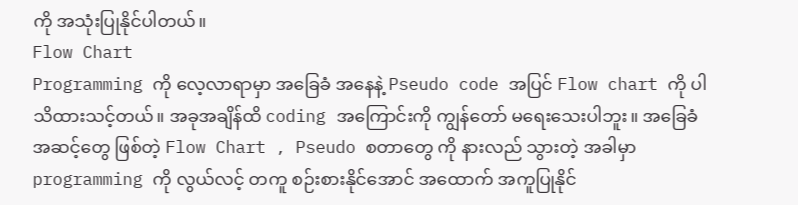ကို အသုံးပြုနိုင်ပါတယ်။
Flow Chart
Programming ကို လေ့လာရာမှာ အခြေခံ အနေနဲ့ Pseudo code အပြင် Flow chart ကို ပါ သိထားသင့်တယ်။ အခုအချိန်ထိ coding အကြောင်းကို ကျွန်တော် မရေးသေးပါဘူး။ အခြေခံ အဆင့်တွေ ဖြစ်တဲ့ Flow Chart , Pseudo စတာတွေ ကို နားလည် သွားတဲ့ အခါမှာ programming ကို လွယ်လင့် တကူ စဉ်းစားနိုင်အောင် အထောက် အကူပြုနိုင်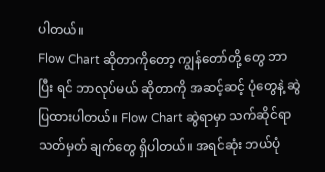ပါတယ်။
Flow Chart ဆိုတာကိုတော့ ကျွန်တော်တို့ တွေ ဘာပြီး ရင် ဘာလုပ်မယ် ဆိုတာကို အဆင့်ဆင့် ပုံတွေနဲ့ ဆွဲပြထားပါတယ်။ Flow Chart ဆွဲရာမှာ သက်ဆိုင်ရာ သတ်မှတ် ချက်တွေ ရှိပါတယ်။ အရင်ဆုံး ဘယ်ပုံ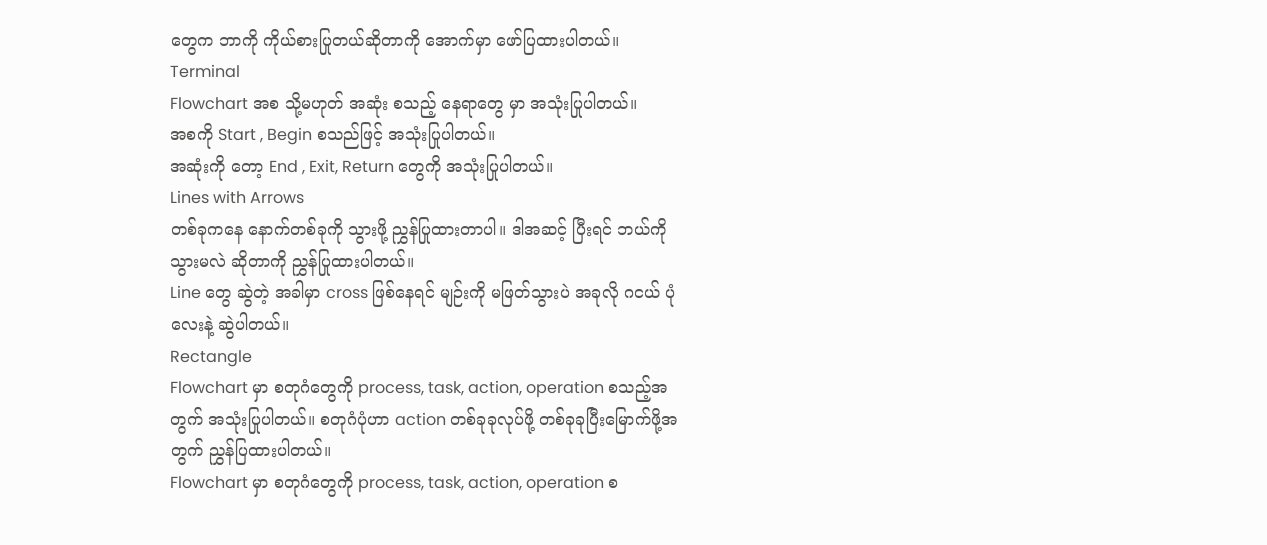တွေက ဘာကို ကိုယ်စားပြုတယ်ဆိုတာကို အောက်မှာ ဖော်ပြထားပါတယ်။
Terminal
Flowchart အစ သို့မဟုတ် အဆုံး စသည့် နေရာတွေ မှာ အသုံးပြုပါတယ်။
အစကို Start , Begin စသည်ဖြင့် အသုံးပြုပါတယ်။
အဆုံးကို တော့ End , Exit, Return တွေကို အသုံးပြုပါတယ်။
Lines with Arrows
တစ်ခုကနေ နောက်တစ်ခုကို သွားဖို့ ညွှန်ပြုထားတာပါ။ ဒါအဆင့် ပြီးရင် ဘယ်ကို သွားမလဲ ဆိုတာကို ညွှန်ပြုထားပါတယ်။
Line တွေ ဆွဲတဲ့ အခါမှာ cross ဖြစ်နေရင် မျဉ်းကို မဖြတ်သွားပဲ အခုလို ဂငယ် ပုံလေးနဲ့ ဆွဲပါတယ်။
Rectangle
Flowchart မှာ စတုဂံတွေကို process, task, action, operation စသည့်အတွက် အသုံးပြုပါတယ်။ စတုဂံပုံဟာ action တစ်ခုခုလုပ်ဖို့ တစ်ခုခုပြီးမြောက်ဖို့အတွက် ညွှန်ပြထားပါတယ်။
Flowchart မှာ စတုဂံတွေကို process, task, action, operation စ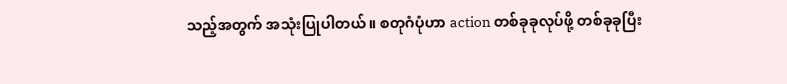သည့်အတွက် အသုံးပြုပါတယ်။ စတုဂံပုံဟာ action တစ်ခုခုလုပ်ဖို့ တစ်ခုခုပြီး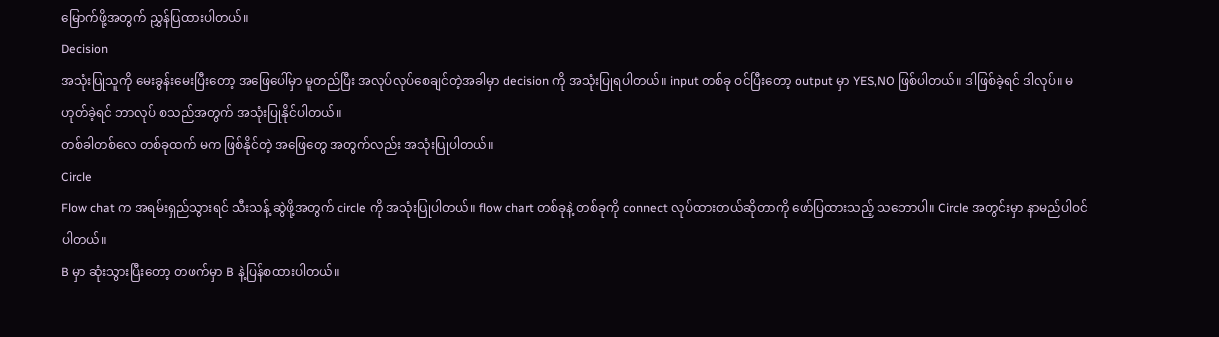မြောက်ဖို့အတွက် ညွှန်ပြထားပါတယ်။
Decision
အသုံးပြုသူကို မေးခွန်းမေးပြီးတော့ အဖြေပေါ်မှာ မူတည်ပြီး အလုပ်လုပ်စေချင်တဲ့အခါမှာ decision ကို အသုံးပြုရပါတယ်။ input တစ်ခု ဝင်ပြီးတော့ output မှာ YES,NO ဖြစ်ပါတယ်။ ဒါဖြစ်ခဲ့ရင် ဒါလုပ်။ မဟုတ်ခဲ့ရင် ဘာလုပ် စသည်အတွက် အသုံးပြုနိုင်ပါတယ်။
တစ်ခါတစ်လေ တစ်ခုထက် မက ဖြစ်နိုင်တဲ့ အဖြေတွေ အတွက်လည်း အသုံးပြုပါတယ်။
Circle
Flow chat က အရမ်းရှည်သွားရင် သီးသန့် ဆွဲဖို့အတွက် circle ကို အသုံးပြုပါတယ်။ flow chart တစ်ခုနဲ့ တစ်ခုကို connect လုပ်ထားတယ်ဆိုတာကို ဖော်ပြထားသည့် သဘောပါ။ Circle အတွင်းမှာ နာမည်ပါဝင်ပါတယ်။
B မှာ ဆုံးသွားပြီးတော့ တဖက်မှာ B နဲ့ပြန်စထားပါတယ်။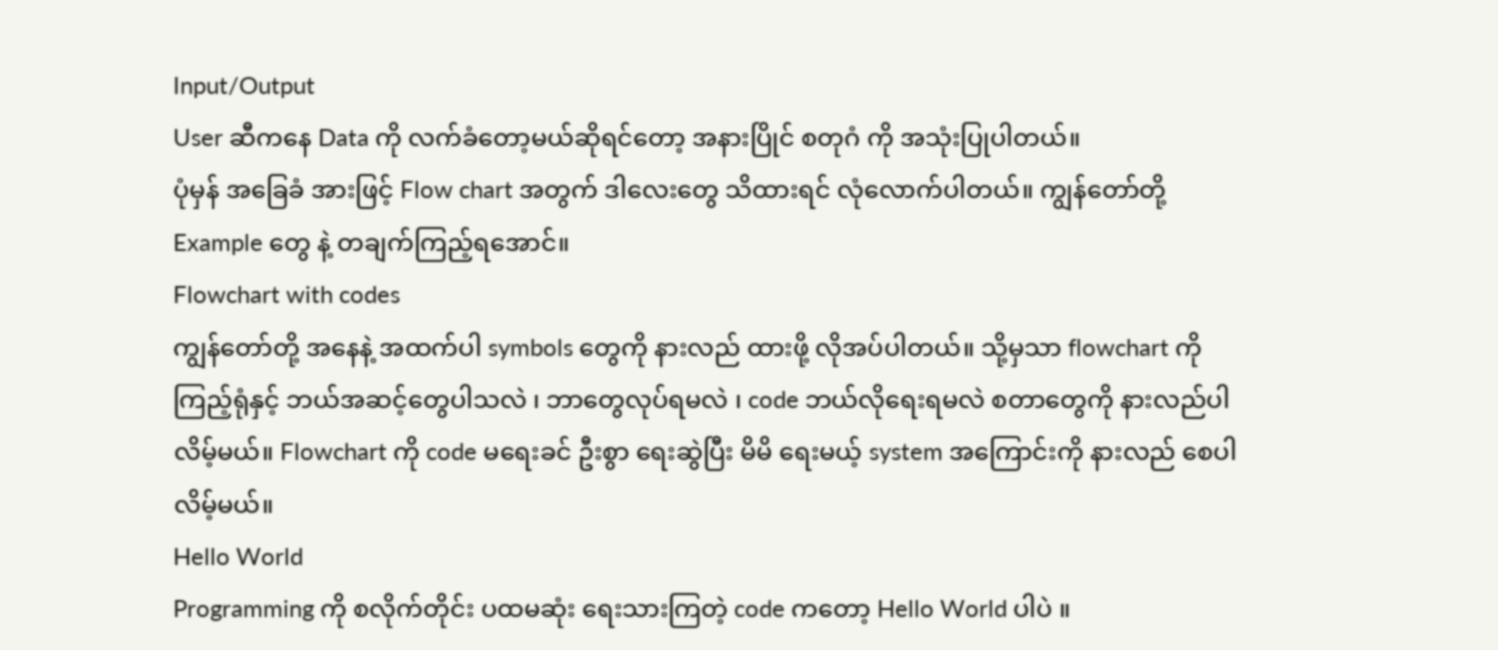Input/Output
User ဆီကနေ Data ကို လက်ခံတော့မယ်ဆိုရင်တော့ အနားပြိုင် စတုဂံ ကို အသုံးပြုပါတယ်။
ပုံမှန် အခြေခံ အားဖြင့် Flow chart အတွက် ဒါလေးတွေ သိထားရင် လုံလောက်ပါတယ်။ ကျွန်တော်တို့ Example တွေ နဲ့ တချက်ကြည့်ရအောင်။
Flowchart with codes
ကျွန်တော်တို့ အနေနဲ့ အထက်ပါ symbols တွေကို နားလည် ထားဖို့ လိုအပ်ပါတယ်။ သို့မှသာ flowchart ကို ကြည့်ရုံနှင့် ဘယ်အဆင့်တွေပါသလဲ ၊ ဘာတွေလုပ်ရမလဲ ၊ code ဘယ်လိုရေးရမလဲ စတာတွေကို နားလည်ပါလိမ့်မယ်။ Flowchart ကို code မရေးခင် ဦးစွာ ရေးဆွဲပြီး မိမိ ရေးမယ့် system အကြောင်းကို နားလည် စေပါလိမ့်မယ်။
Hello World
Programming ကို စလိုက်တိုင်း ပထမဆုံး ရေးသားကြတဲ့ code ကတော့ Hello World ပါပဲ ။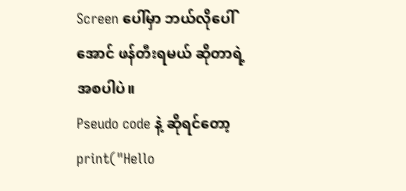Screen ပေါ်မှာ ဘယ်လိုပေါ်အောင် ဖန်တီးရမယ် ဆိုတာရဲ့ အစပါပဲ။
Pseudo code နဲ့ ဆိုရင်တော့
print("Hello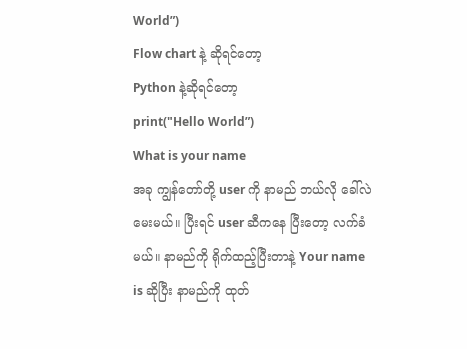World”)
Flow chart နဲ့ ဆိုရင်တော့
Python နဲ့ဆိုရင်တော့
print("Hello World”)
What is your name
အခု ကျွန်တော်တို့ user ကို နာမည် ဘယ်လို ခေါ်လဲ မေးမယ်။ ပြီးရင် user ဆီကနေ ပြီးတော့ လက်ခံမယ်။ နာမည်ကို ရိုက်ထည့်ပြီးတာနဲ့ Your name is ဆိုပြီး နာမည်ကို ထုတ်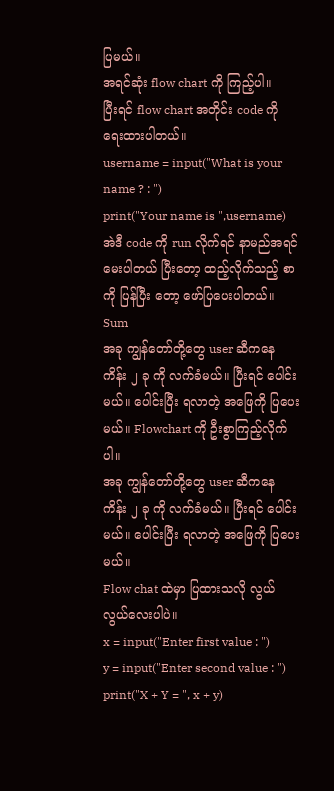ပြမယ်။
အရင်ဆုံး flow chart ကို ကြည့်ပါ။
ပြီးရင် flow chart အတိုင်း code ကို ရေးထားပါတယ်။
username = input("What is your name ? : ")
print("Your name is ",username)
အဲဒီ code ကို run လိုက်ရင် နာမည်အရင်မေးပါတယ် ပြီးတော့ ထည့်လိုက်သည့် စာ ကို ပြန်ပြီး တော့ ဖော်ပြပေးပါတယ်။
Sum
အခု ကျွန်တော်တို့တွေ user ဆီကနေ ကိန်း ၂ ခု ကို လက်ခံမယ်။ ပြီးရင် ပေါင်းမယ်။ ပေါင်းပြီး ရလာတဲ့ အဖြေကို ပြပေးမယ်။ Flowchart ကို ဦးစွာကြည့်လိုက်ပါ။
အခု ကျွန်တော်တို့တွေ user ဆီကနေ ကိန်း ၂ ခု ကို လက်ခံမယ်။ ပြီးရင် ပေါင်းမယ်။ ပေါင်းပြီး ရလာတဲ့ အဖြေကို ပြပေးမယ်။
Flow chat ထဲမှာ ပြထားသလို လွယ်လွယ်လေးပါပဲ။
x = input("Enter first value : ")
y = input("Enter second value : ")
print("X + Y = ", x + y)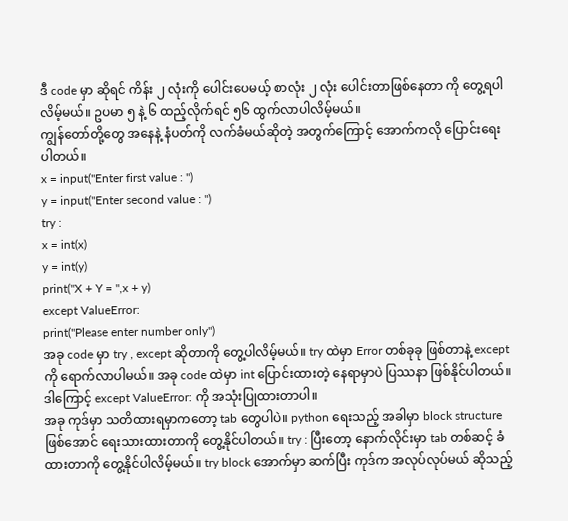ဒီ code မှာ ဆိုရင် ကိန်း ၂ လုံးကို ပေါင်းပေမယ့် စာလုံး ၂ လုံး ပေါင်းတာဖြစ်နေတာ ကို တွေ့ရပါလိမ့်မယ်။ ဥပမာ ၅ နဲ့ ၆ ထည့်လိုက်ရင် ၅၆ ထွက်လာပါလိမ့်မယ်။
ကျွန်တော်တို့တွေ အနေနဲ့ နံပတ်ကို လက်ခံမယ်ဆိုတဲ့ အတွက်ကြောင့် အောက်ကလို ပြောင်းရေးပါတယ်။
x = input("Enter first value : ")
y = input("Enter second value : ")
try :
x = int(x)
y = int(y)
print("X + Y = ",x + y)
except ValueError:
print("Please enter number only")
အခု code မှာ try , except ဆိုတာကို တွေ့ပါလိမ့်မယ်။ try ထဲမှာ Error တစ်ခုခု ဖြစ်တာနဲ့ except ကို ရောက်လာပါမယ်။ အခု code ထဲမှာ int ပြောင်းထားတဲ့ နေရာမှာပဲ ပြဿနာ ဖြစ်နိုင်ပါတယ်။ ဒါကြောင့် except ValueError: ကို အသုံးပြုထားတာပါ။
အခု ကုဒ်မှာ သတိထားရမှာကတော့ tab တွေပါပဲ။ python ရေးသည့် အခါမှာ block structure ဖြစ်အောင် ရေးသားထားတာကို တွေ့နိုင်ပါတယ်။ try : ပြီးတော့ နောက်လိုင်းမှာ tab တစ်ဆင့် ခံ ထားတာကို တွေ့နိုင်ပါလိမ့်မယ်။ try block အောက်မှာ ဆက်ပြီး ကုဒ်က အလုပ်လုပ်မယ် ဆိုသည့်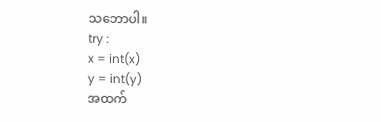သဘောပါ။
try :
x = int(x)
y = int(y)
အထက်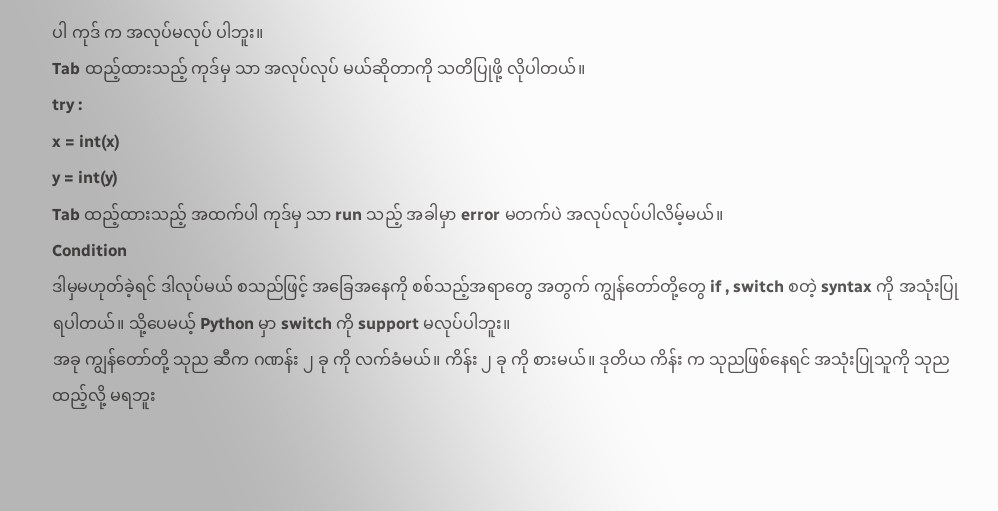ပါ ကုဒ် က အလုပ်မလုပ် ပါဘူး။
Tab ထည့်ထားသည့် ကုဒ်မှ သာ အလုပ်လုပ် မယ်ဆိုတာကို သတိပြုဖို့ လိုပါတယ်။
try :
x = int(x)
y = int(y)
Tab ထည့်ထားသည့် အထက်ပါ ကုဒ်မှ သာ run သည့် အခါမှာ error မတက်ပဲ အလုပ်လုပ်ပါလိမ့်မယ်။
Condition
ဒါမှမဟုတ်ခဲ့ရင် ဒါလုပ်မယ် စသည်ဖြင့် အခြေအနေကို စစ်သည့်အရာတွေ အတွက် ကျွန်တော်တို့တွေ if , switch စတဲ့ syntax ကို အသုံးပြုရပါတယ်။ သို့ပေမယ့် Python မှာ switch ကို support မလုပ်ပါဘူး။
အခု ကျွန်တော်တို့ သုည ဆီက ဂဏန်း ၂ ခု ကို လက်ခံမယ်။ ကိန်း ၂ ခု ကို စားမယ်။ ဒုတိယ ကိန်း က သုညဖြစ်နေရင် အသုံးပြုသူကို သုည ထည့်လို့ မရဘူး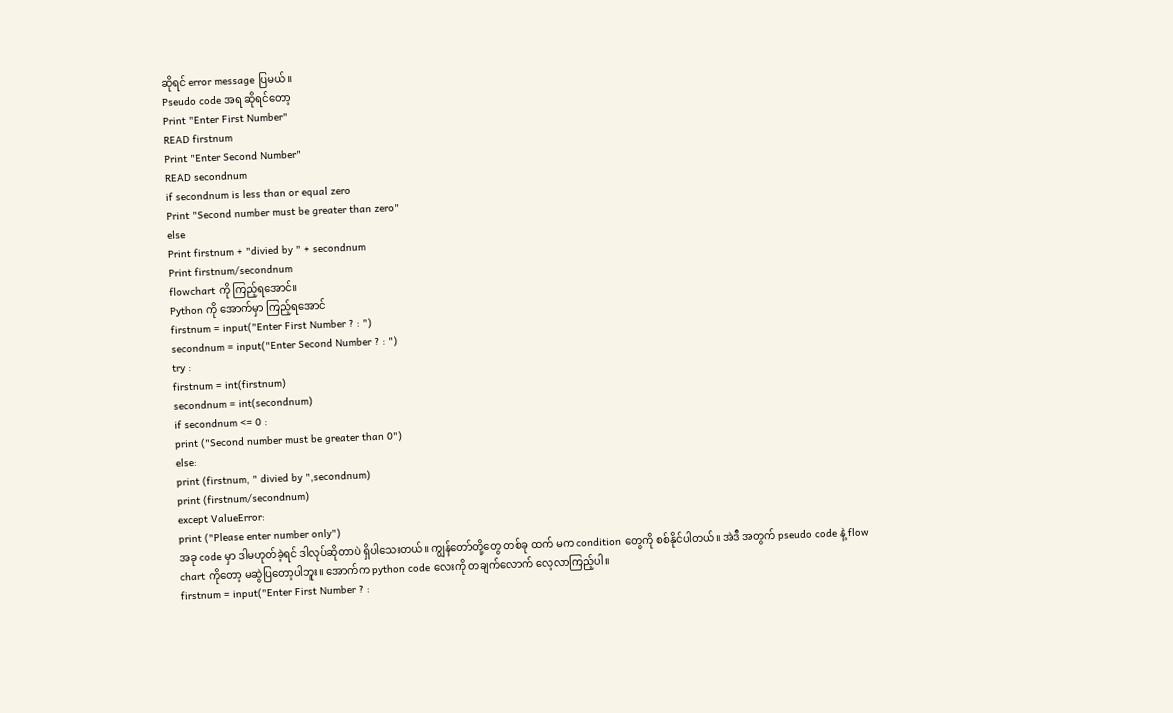ဆိုရင် error message ပြမယ်။
Pseudo code အရ ဆိုရင်တော့
Print "Enter First Number"
READ firstnum
Print "Enter Second Number"
READ secondnum
if secondnum is less than or equal zero
Print "Second number must be greater than zero"
else
Print firstnum + "divied by " + secondnum
Print firstnum/secondnum
flowchart ကို ကြည့်ရအောင်။
Python ကို အောက်မှာ ကြည့်ရအောင်
firstnum = input("Enter First Number ? : ")
secondnum = input("Enter Second Number ? : ")
try :
firstnum = int(firstnum)
secondnum = int(secondnum)
if secondnum <= 0 :
print ("Second number must be greater than 0")
else:
print (firstnum, " divied by ",secondnum)
print (firstnum/secondnum)
except ValueError:
print ("Please enter number only")
အခု code မှာ ဒါမဟုတ်ခဲ့ရင် ဒါလုပ်ဆိုတာပဲ ရှိပါသေးတယ်။ ကျွန်တော်တို့တွေ တစ်ခု ထက် မက condition တွေကို စစ်နိုင်ပါတယ်။ အဲဒီ အတွက် pseudo code နဲ့ flow chart ကိုတော့ မဆွဲပြတော့ပါဘူး။ အောက်က python code လေးကို တချက်လောက် လေ့လာကြည့်ပါ။
firstnum = input("Enter First Number ? :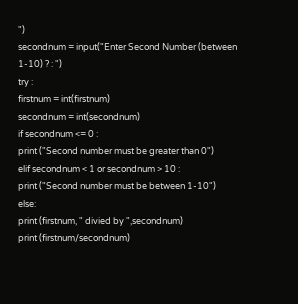")
secondnum = input("Enter Second Number (between 1-10) ? : ")
try :
firstnum = int(firstnum)
secondnum = int(secondnum)
if secondnum <= 0 :
print ("Second number must be greater than 0")
elif secondnum < 1 or secondnum > 10 :
print ("Second number must be between 1-10")
else:
print (firstnum, " divied by ",secondnum)
print (firstnum/secondnum)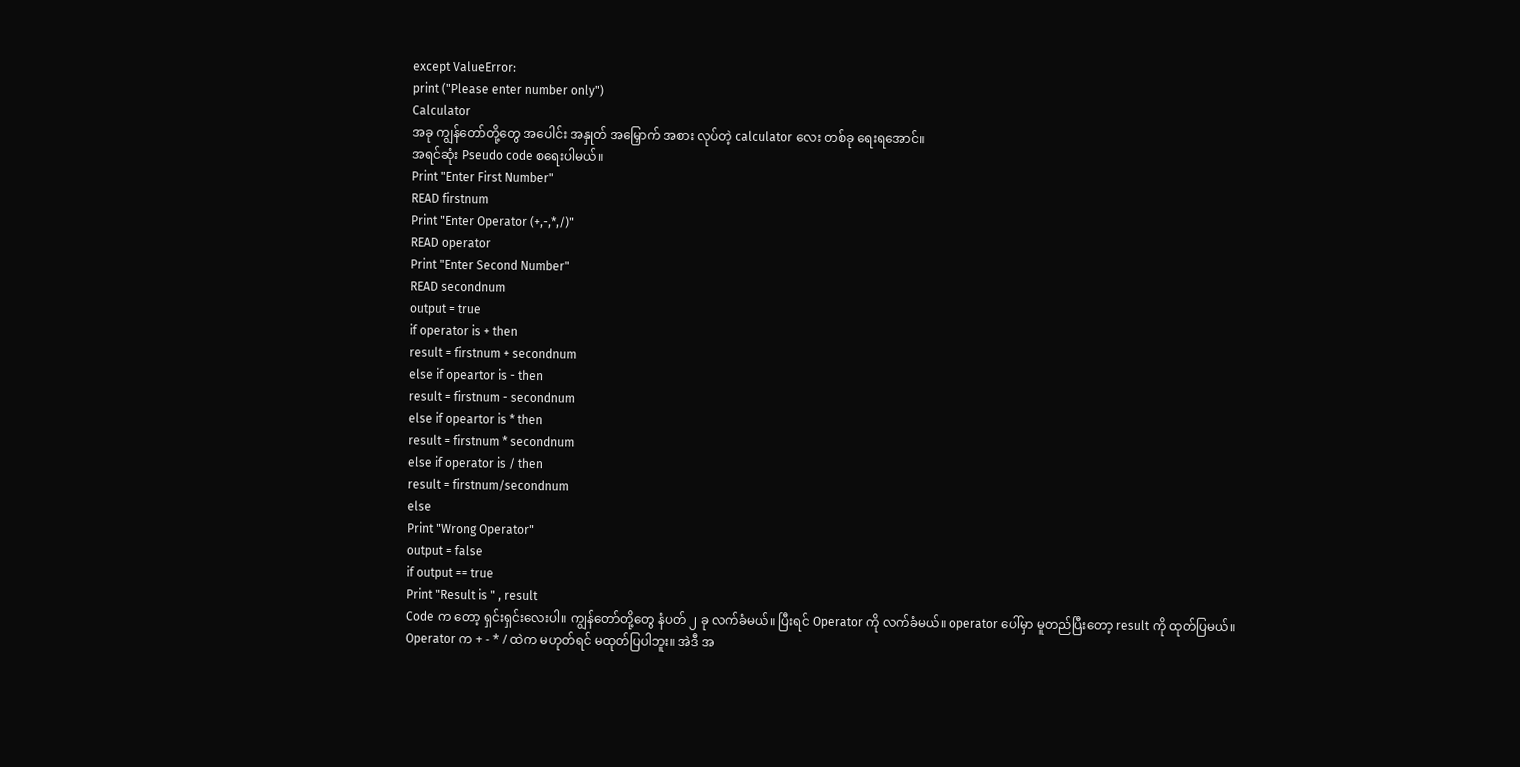except ValueError:
print ("Please enter number only")
Calculator
အခု ကျွန်တော်တို့တွေ အပေါင်း အနှုတ် အမြှောက် အစား လုပ်တဲ့ calculator လေး တစ်ခု ရေးရအောင်။
အရင်ဆုံး Pseudo code စရေးပါမယ်။
Print "Enter First Number"
READ firstnum
Print "Enter Operator (+,-,*,/)"
READ operator
Print "Enter Second Number"
READ secondnum
output = true
if operator is + then
result = firstnum + secondnum
else if opeartor is - then
result = firstnum - secondnum
else if opeartor is * then
result = firstnum * secondnum
else if operator is / then
result = firstnum/secondnum
else
Print "Wrong Operator"
output = false
if output == true
Print "Result is " , result
Code က တော့ ရှင်းရှင်းလေးပါ။ ကျွန်တော်တို့တွေ နံပတ် ၂ ခု လက်ခံမယ်။ ပြီးရင် Operator ကို လက်ခံမယ်။ operator ပေါ်မှာ မူတည်ပြီးတော့ result ကို ထုတ်ပြမယ်။
Operator က + - * / ထဲက မဟုတ်ရင် မထုတ်ပြပါဘူး။ အဲဒီ အ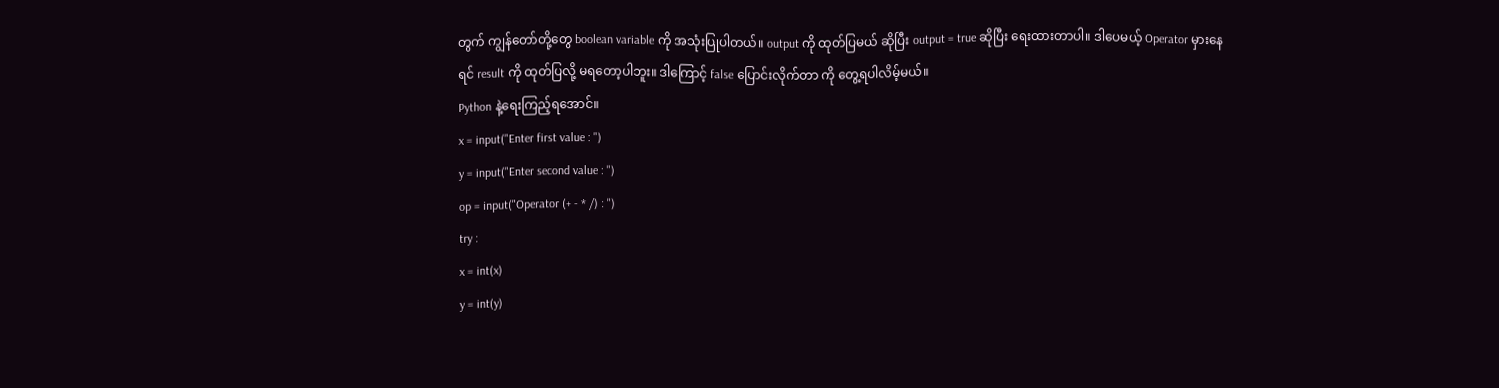တွက် ကျွန်တော်တို့တွေ boolean variable ကို အသုံးပြုပါတယ်။ output ကို ထုတ်ပြမယ် ဆိုပြီး output = true ဆိုပြီး ရေးထားတာပါ။ ဒါပေမယ့် Operator မှားနေရင် result ကို ထုတ်ပြလို့ မရတော့ပါဘူး။ ဒါကြောင့် false ပြောင်းလိုက်တာ ကို တွေ့ရပါလိမ့်မယ်။
Python နဲ့ရေးကြည့်ရအောင်။
x = input("Enter first value : ")
y = input("Enter second value : ")
op = input("Operator (+ - * /) : ")
try :
x = int(x)
y = int(y)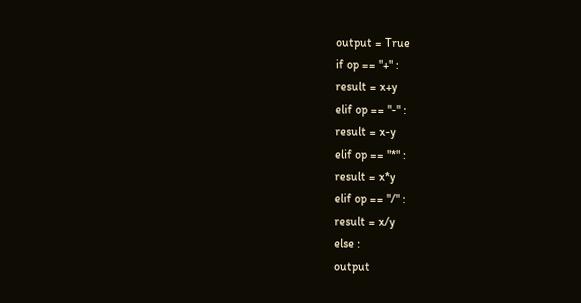output = True
if op == "+" :
result = x+y
elif op == "-" :
result = x-y
elif op == "*" :
result = x*y
elif op == "/" :
result = x/y
else :
output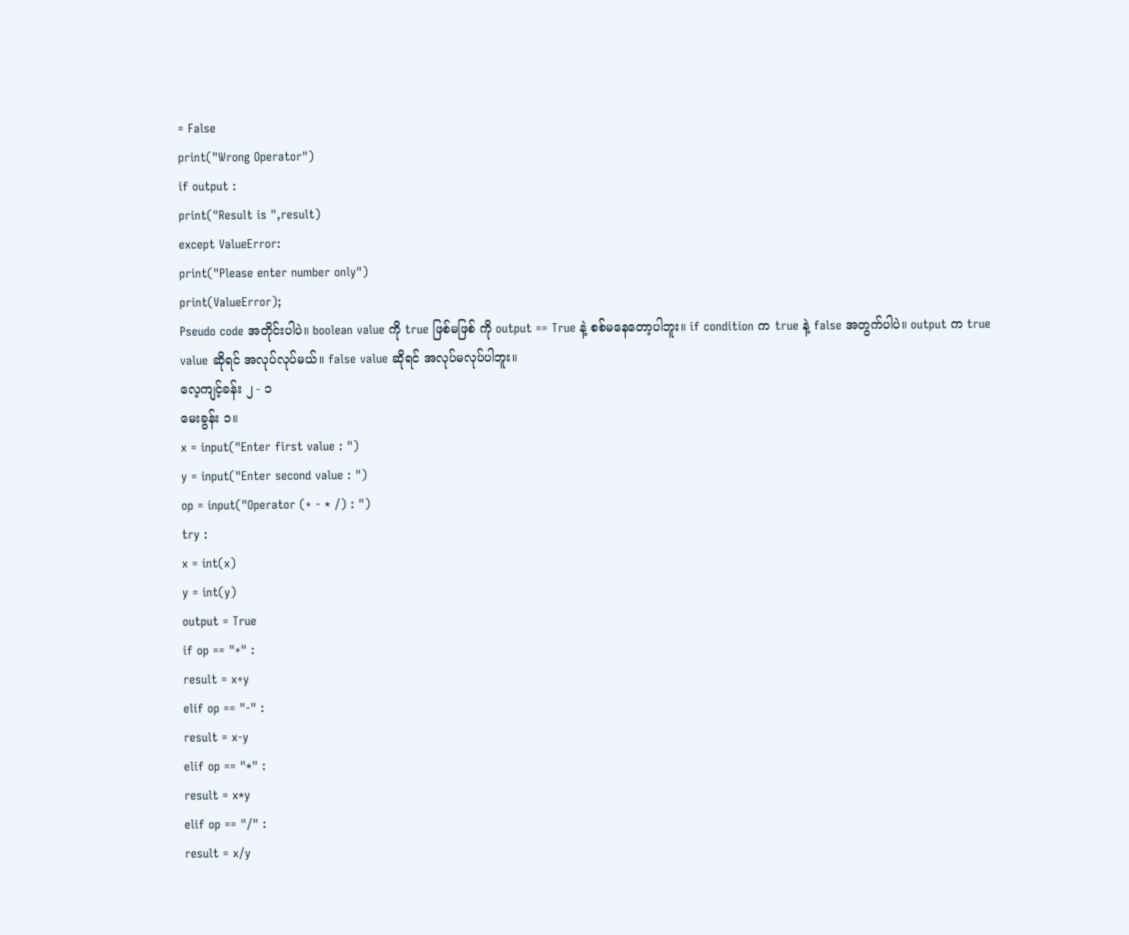= False
print("Wrong Operator")
if output :
print("Result is ",result)
except ValueError:
print("Please enter number only")
print(ValueError);
Pseudo code အတိုင်းပါပဲ။ boolean value ကို true ဖြစ်မဖြစ် ကို output == True နဲ့ စစ်မနေတော့ပါဘူး။ if condition က true နဲ့ false အတွက်ပါပဲ။ output က true value ဆိုရင် အလုပ်လုပ်မယ်။ false value ဆိုရင် အလုပ်မလုပ်ပါဘူး။
လေ့ကျင့်ခန်း ၂ - ၁
မေးခွန်း ၁။
x = input("Enter first value : ")
y = input("Enter second value : ")
op = input("Operator (+ - * /) : ")
try :
x = int(x)
y = int(y)
output = True
if op == "+" :
result = x+y
elif op == "-" :
result = x-y
elif op == "*" :
result = x*y
elif op == "/" :
result = x/y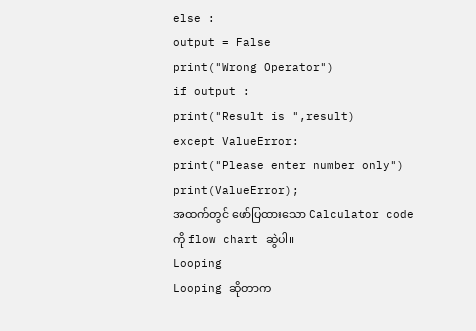else :
output = False
print("Wrong Operator")
if output :
print("Result is ",result)
except ValueError:
print("Please enter number only")
print(ValueError);
အထက်တွင် ဖော်ပြထားသော Calculator code ကို flow chart ဆွဲပါ။
Looping
Looping ဆိုတာက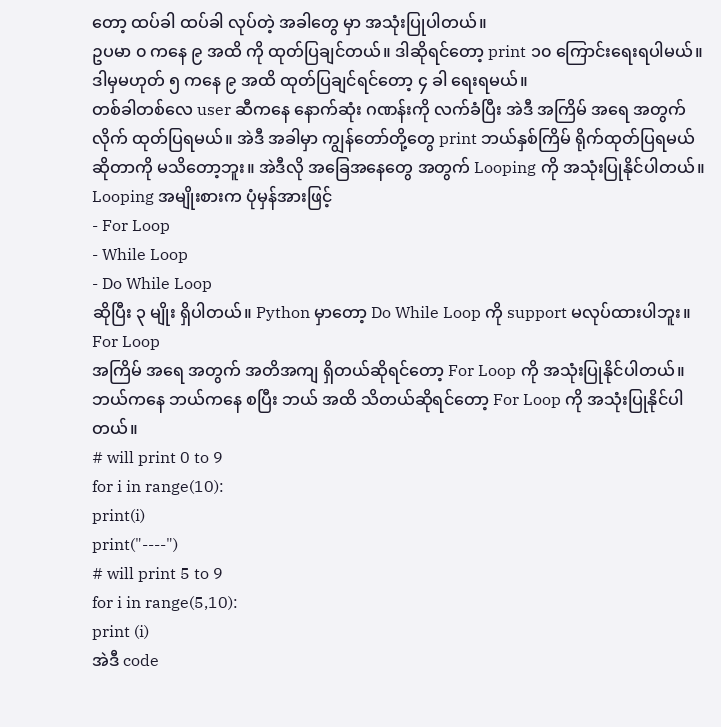တော့ ထပ်ခါ ထပ်ခါ လုပ်တဲ့ အခါတွေ မှာ အသုံးပြုပါတယ်။
ဥပမာ ၀ ကနေ ၉ အထိ ကို ထုတ်ပြချင်တယ်။ ဒါဆိုရင်တော့ print ၁၀ ကြောင်းရေးရပါမယ်။ ဒါမှမဟုတ် ၅ ကနေ ၉ အထိ ထုတ်ပြချင်ရင်တော့ ၄ ခါ ရေးရမယ်။
တစ်ခါတစ်လေ user ဆီကနေ နောက်ဆုံး ဂဏန်းကို လက်ခံပြီး အဲဒီ အကြိမ် အရေ အတွက် လိုက် ထုတ်ပြရမယ်။ အဲဒီ အခါမှာ ကျွန်တော်တို့တွေ print ဘယ်နှစ်ကြိမ် ရိုက်ထုတ်ပြရမယ်ဆိုတာကို မသိတော့ဘူး။ အဲဒီလို အခြေအနေတွေ အတွက် Looping ကို အသုံးပြုနိုင်ပါတယ်။
Looping အမျိုးစားက ပုံမှန်အားဖြင့်
- For Loop
- While Loop
- Do While Loop
ဆိုပြီး ၃ မျိုး ရှိပါတယ်။ Python မှာတော့ Do While Loop ကို support မလုပ်ထားပါဘူး။
For Loop
အကြိမ် အရေ အတွက် အတိအကျ ရှိတယ်ဆိုရင်တော့ For Loop ကို အသုံးပြုနိုင်ပါတယ်။ ဘယ်ကနေ ဘယ်ကနေ စပြီး ဘယ် အထိ သိတယ်ဆိုရင်တော့ For Loop ကို အသုံးပြုနိုင်ပါတယ်။
# will print 0 to 9
for i in range(10):
print(i)
print("----")
# will print 5 to 9
for i in range(5,10):
print (i)
အဲဒီ code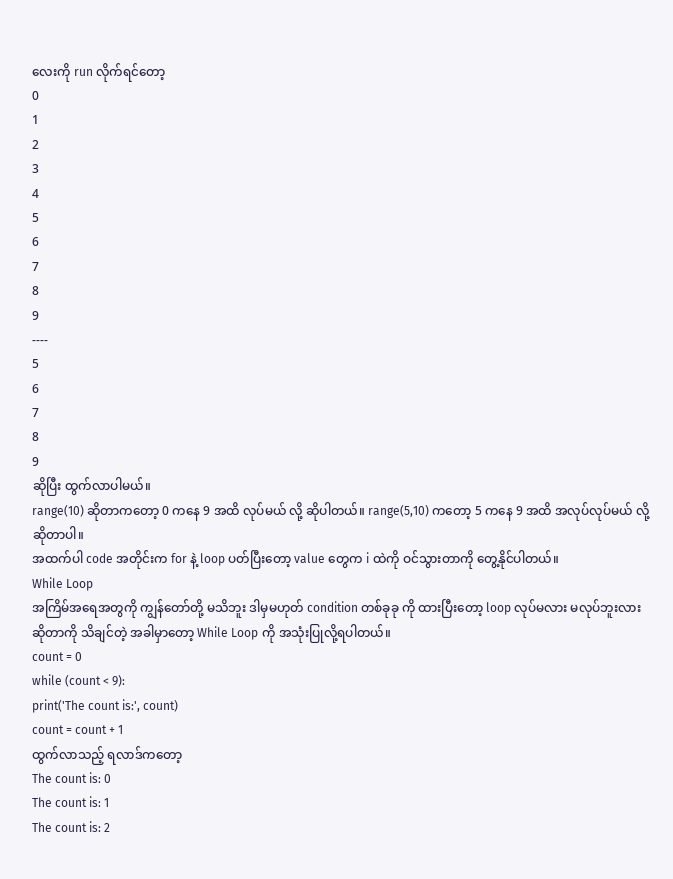လေးကို run လိုက်ရင်တော့
0
1
2
3
4
5
6
7
8
9
----
5
6
7
8
9
ဆိုပြီး ထွက်လာပါမယ်။
range(10) ဆိုတာကတော့ 0 ကနေ 9 အထိ လုပ်မယ် လို့ ဆိုပါတယ်။ range(5,10) ကတော့ 5 ကနေ 9 အထိ အလုပ်လုပ်မယ် လို့ဆိုတာပါ။
အထက်ပါ code အတိုင်းက for နဲ့ loop ပတ်ပြီးတော့ value တွေက i ထဲကို ဝင်သွားတာကို တွေ့နိုင်ပါတယ်။
While Loop
အကြိမ်အရေအတွကို ကျွန်တော်တို့ မသိဘူး ဒါမှမဟုတ် condition တစ်ခုခု ကို ထားပြီးတော့ loop လုပ်မလား မလုပ်ဘူးလား ဆိုတာကို သိချင်တဲ့ အခါမှာတော့ While Loop ကို အသုံးပြုလို့ရပါတယ်။
count = 0
while (count < 9):
print('The count is:', count)
count = count + 1
ထွက်လာသည့် ရလာဒ်ကတော့
The count is: 0
The count is: 1
The count is: 2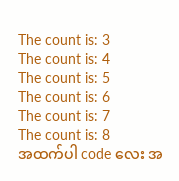The count is: 3
The count is: 4
The count is: 5
The count is: 6
The count is: 7
The count is: 8
အထက်ပါ code လေး အ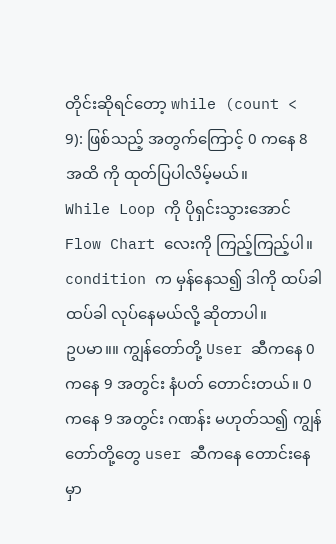တိုင်းဆိုရင်တော့ while (count < 9): ဖြစ်သည့် အတွက်ကြောင့် 0 ကနေ 8 အထိ ကို ထုတ်ပြပါလိမ့်မယ်။
While Loop ကို ပိုရှင်းသွားအောင် Flow Chart လေးကို ကြည့်ကြည့်ပါ။
condition က မှန်နေသ၍ ဒါကို ထပ်ခါ ထပ်ခါ လုပ်နေမယ်လို့ ဆိုတာပါ။
ဥပမာ။။ ကျွန်တော်တို့ User ဆီကနေ 0 ကနေ 9 အတွင်း နံပတ် တောင်းတယ်။ 0 ကနေ 9 အတွင်း ဂဏန်း မဟုတ်သ၍ ကျွန်တော်တို့တွေ user ဆီကနေ တောင်းနေမှာ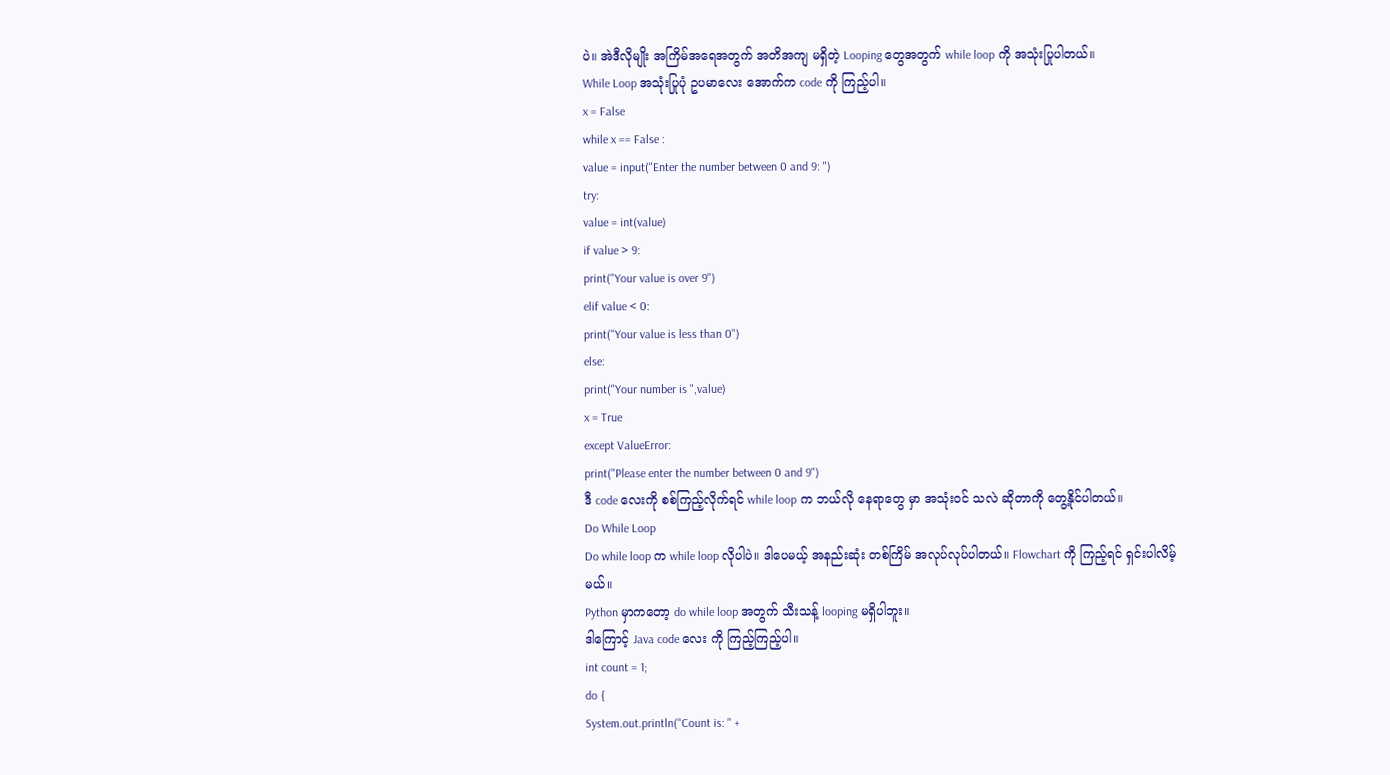ပဲ။ အဲဒီလိုမျိုး အကြိမ်အရေအတွက် အတိအကျ မရှိတဲ့ Looping တွေအတွက် while loop ကို အသုံးပြုပါတယ်။
While Loop အသုံးပြုပုံ ဥပမာလေး အောက်က code ကို ကြည့်ပါ။
x = False
while x == False :
value = input("Enter the number between 0 and 9: ")
try:
value = int(value)
if value > 9:
print("Your value is over 9")
elif value < 0:
print("Your value is less than 0")
else:
print("Your number is ",value)
x = True
except ValueError:
print("Please enter the number between 0 and 9")
ဒီ code လေးကို စစ်ကြည့်လိုက်ရင် while loop က ဘယ်လို နေရာတွေ မှာ အသုံးဝင် သလဲ ဆိုတာကို တွေ့နိုင်ပါတယ်။
Do While Loop
Do while loop က while loop လိုပါပဲ။ ဒါပေမယ့် အနည်းဆုံး တစ်ကြိမ် အလုပ်လုပ်ပါတယ်။ Flowchart ကို ကြည့်ရင် ရှင်းပါလိမ့်မယ်။
Python မှာကတော့ do while loop အတွက် သီးသန့် looping မရှိပါဘူး။
ဒါကြောင့် Java code လေး ကို ကြည့်ကြည့်ပါ။
int count = 1;
do {
System.out.println("Count is: " +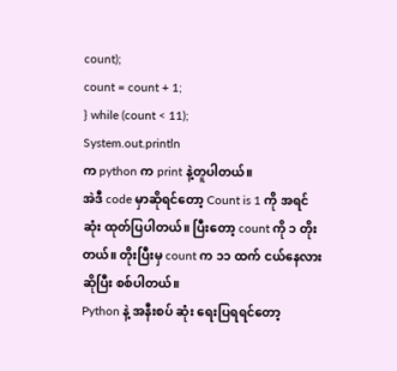count);
count = count + 1;
} while (count < 11);
System.out.println
က python က print နဲ့တူပါတယ်။
အဲဒီ code မှာဆိုရင်တော့ Count is 1 ကို အရင်ဆုံး ထုတ်ပြပါတယ်။ ပြီးတော့ count ကို ၁ တိုးတယ်။ တိုးပြီးမှ count က ၁၁ ထက် ငယ်နေလား ဆိုပြီး စစ်ပါတယ်။
Python နဲ့ အနီးစပ် ဆုံး ရေးပြရရင်တော့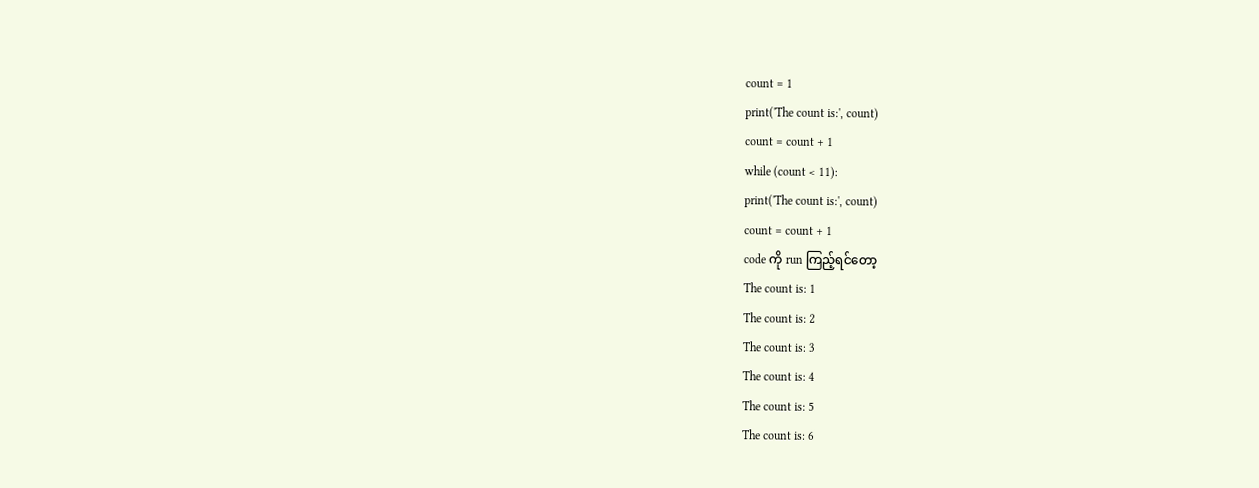count = 1
print('The count is:', count)
count = count + 1
while (count < 11):
print('The count is:', count)
count = count + 1
code ကို run ကြည့်ရင်တော့
The count is: 1
The count is: 2
The count is: 3
The count is: 4
The count is: 5
The count is: 6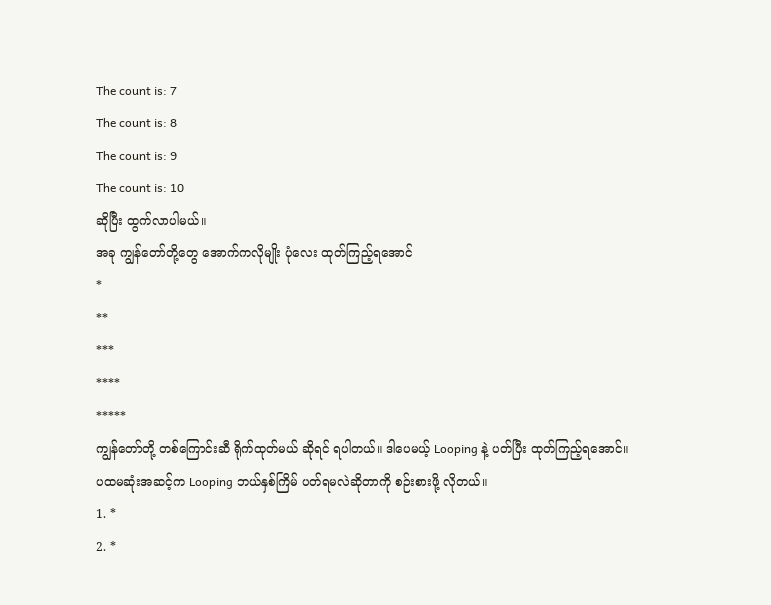The count is: 7
The count is: 8
The count is: 9
The count is: 10
ဆိုပြီး ထွက်လာပါမယ်။
အခု ကျွန်တော်တို့တွေ အောက်ကလိုမျိုး ပုံလေး ထုတ်ကြည့်ရအောင်
*
**
***
****
*****
ကျွန်တော်တို့ တစ်ကြောင်းဆီ ရိုက်ထုတ်မယ် ဆိုရင် ရပါတယ်။ ဒါပေမယ့် Looping နဲ့ ပတ်ပြီး ထုတ်ကြည့်ရအောင်။
ပထမဆုံးအဆင့်က Looping ဘယ်နှစ်ကြိမ် ပတ်ရမလဲဆိုတာကို စဉ်းစားဖို့ လိုတယ်။
1. *
2. *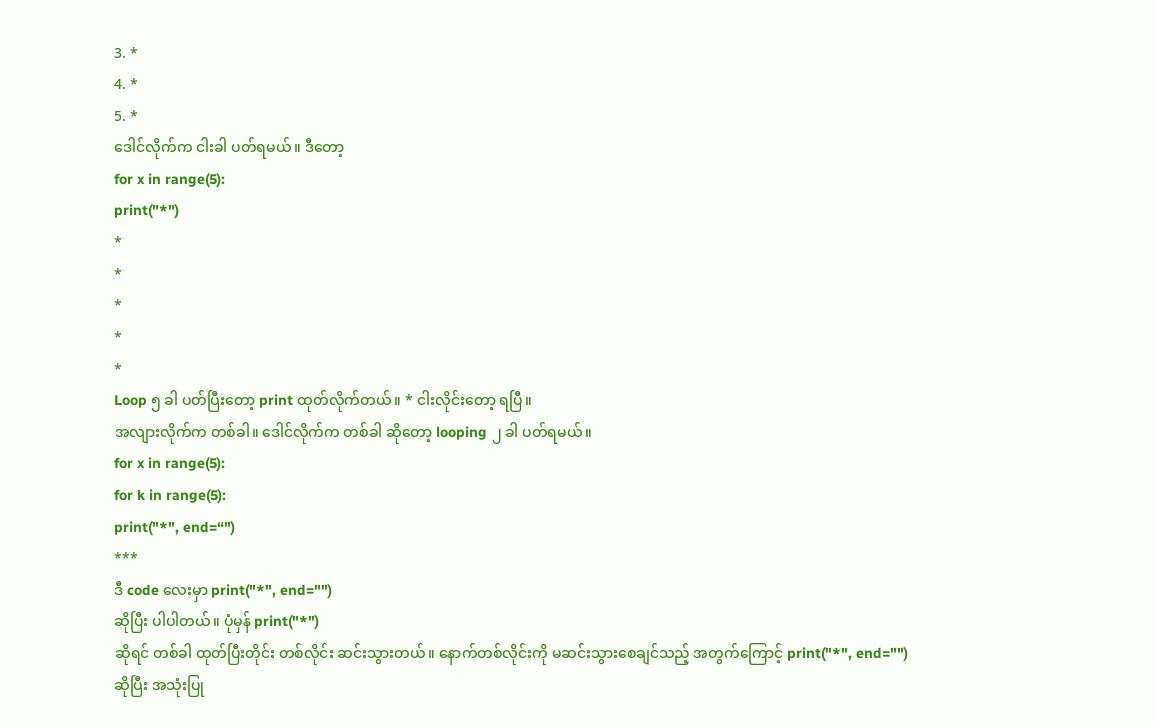3. *
4. *
5. *
ဒေါင်လိုက်က ငါးခါ ပတ်ရမယ်။ ဒီတော့
for x in range(5):
print("*")
*
*
*
*
*
Loop ၅ ခါ ပတ်ပြီးတော့ print ထုတ်လိုက်တယ်။ * ငါးလိုင်းတော့ ရပြီ။
အလျားလိုက်က တစ်ခါ။ ဒေါင်လိုက်က တစ်ခါ ဆိုတော့ looping ၂ ခါ ပတ်ရမယ်။
for x in range(5):
for k in range(5):
print("*", end=“")
***
ဒီ code လေးမှာ print("*", end="")
ဆိုပြီး ပါပါတယ်။ ပုံမှန် print("*")
ဆိုရင် တစ်ခါ ထုတ်ပြီးတိုင်း တစ်လိုင်း ဆင်းသွားတယ်။ နောက်တစ်လိုင်းကို မဆင်းသွားစေချင်သည့် အတွက်ကြောင့် print("*", end="")
ဆိုပြီး အသုံးပြု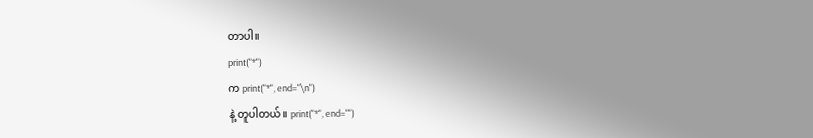တာပါ။
print("*")
က print("*", end="\n")
နဲ့ တူပါတယ်။ print("*", end="")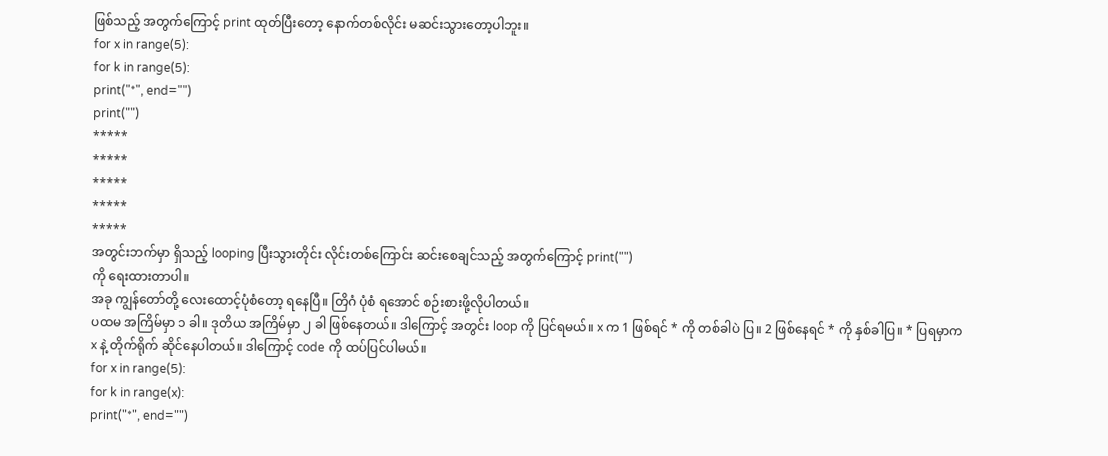ဖြစ်သည့် အတွက်ကြောင့် print ထုတ်ပြီးတော့ နောက်တစ်လိုင်း မဆင်းသွားတော့ပါဘူး။
for x in range(5):
for k in range(5):
print("*", end="")
print("")
*****
*****
*****
*****
*****
အတွင်းဘက်မှာ ရှိသည့် looping ပြီးသွားတိုင်း လိုင်းတစ်ကြောင်း ဆင်းစေချင်သည့် အတွက်ကြောင့် print("")
ကို ရေးထားတာပါ။
အခု ကျွန်တော်တို့ လေးထောင့်ပုံစံတော့ ရနေပြီ။ တြိဂံ ပုံစံ ရအောင် စဉ်းစားဖို့လိုပါတယ်။
ပထမ အကြိမ်မှာ ၁ ခါ။ ဒုတိယ အကြိမ်မှာ ၂ ခါ ဖြစ်နေတယ်။ ဒါကြောင့် အတွင်း loop ကို ပြင်ရမယ်။ x က 1 ဖြစ်ရင် * ကို တစ်ခါပဲ ပြ။ 2 ဖြစ်နေရင် * ကို နှစ်ခါပြ။ * ပြရမှာက x နဲ့ တိုက်ရိုက် ဆိုင်နေပါတယ်။ ဒါကြောင့် code ကို ထပ်ပြင်ပါမယ်။
for x in range(5):
for k in range(x):
print("*", end="")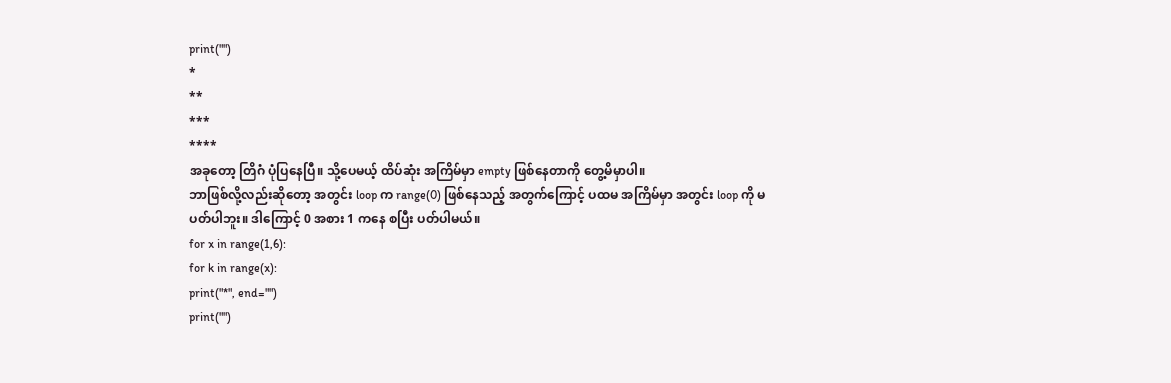print("")
*
**
***
****
အခုတော့ တြိဂံ ပုံပြနေပြီ။ သို့ပေမယ့် ထိပ်ဆုံး အကြိမ်မှာ empty ဖြစ်နေတာကို တွေ့မိမှာပါ။
ဘာဖြစ်လို့လည်းဆိုတော့ အတွင်း loop က range(0) ဖြစ်နေသည့် အတွက်ကြောင့် ပထမ အကြိမ်မှာ အတွင်း loop ကို မပတ်ပါဘူး။ ဒါကြောင့် 0 အစား 1 ကနေ စပြီး ပတ်ပါမယ်။
for x in range(1,6):
for k in range(x):
print("*", end="")
print("")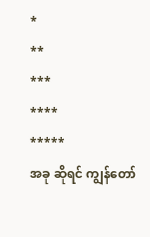*
**
***
****
*****
အခု ဆိုရင် ကျွန်တော်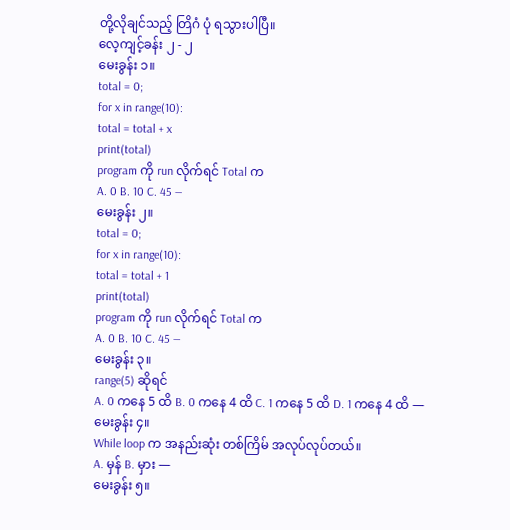တို့လိုချင်သည့် တြိဂံ ပုံ ရသွားပါပြီ။
လေ့ကျင့်ခန်း ၂ - ၂
မေးခွန်း ၁။
total = 0;
for x in range(10):
total = total + x
print(total)
program ကို run လိုက်ရင် Total က
A. 0 B. 10 C. 45 —
မေးခွန်း ၂။
total = 0;
for x in range(10):
total = total + 1
print(total)
program ကို run လိုက်ရင် Total က
A. 0 B. 10 C. 45 —
မေးခွန်း ၃။
range(5) ဆိုရင်
A. 0 ကနေ 5 ထိ B. 0 ကနေ 4 ထိ C. 1 ကနေ 5 ထိ D. 1 ကနေ 4 ထိ —
မေးခွန်း ၄။
While loop က အနည်းဆုံး တစ်ကြိမ် အလုပ်လုပ်တယ်။
A. မှန် B. မှား —
မေးခွန်း ၅။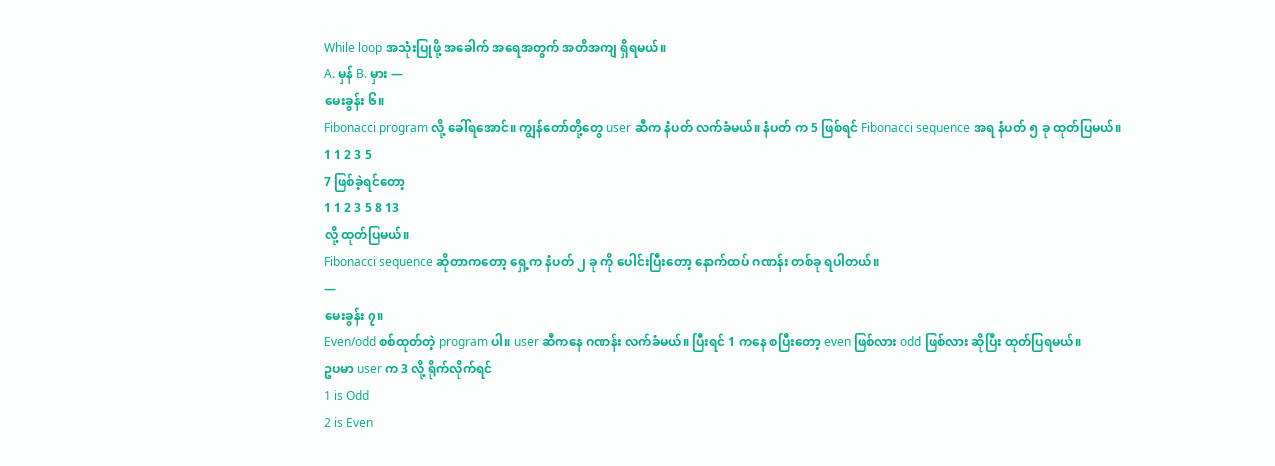While loop အသုံးပြုဖို့ အခေါက် အရေအတွက် အတိအကျ ရှိရမယ်။
A. မှန် B. မှား —
မေးခွန်း ၆။
Fibonacci program လို့ ခေါ်ရအောင်။ ကျွန်တော်တို့တွေ user ဆီက နံပတ် လက်ခံမယ်။ နံပတ် က 5 ဖြစ်ရင် Fibonacci sequence အရ နံပတ် ၅ ခု ထုတ်ပြမယ်။
1 1 2 3 5
7 ဖြစ်ခဲ့ရင်တော့
1 1 2 3 5 8 13
လို့ ထုတ်ပြမယ်။
Fibonacci sequence ဆိုတာကတော့ ရှေ့က နံပတ် ၂ ခု ကို ပေါင်းပြီးတော့ နောက်ထပ် ဂဏန်း တစ်ခု ရပါတယ်။
—
မေးခွန်း ၇။
Even/odd စစ်ထုတ်တဲ့ program ပါ။ user ဆီကနေ ဂဏန်း လက်ခံမယ်။ ပြီးရင် 1 ကနေ စပြီးတော့ even ဖြစ်လား odd ဖြစ်လား ဆိုပြီး ထုတ်ပြရမယ်။
ဥပမာ user က 3 လို့ ရိုက်လိုက်ရင်
1 is Odd
2 is Even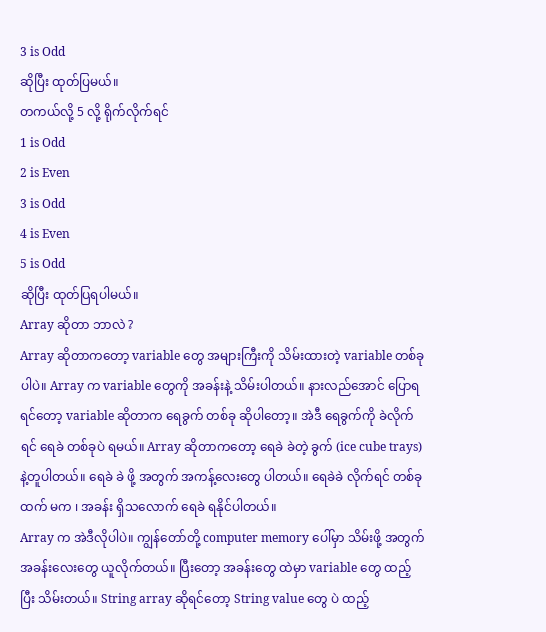3 is Odd
ဆိုပြီး ထုတ်ပြမယ်။
တကယ်လို့ 5 လို့ ရိုက်လိုက်ရင်
1 is Odd
2 is Even
3 is Odd
4 is Even
5 is Odd
ဆိုပြီး ထုတ်ပြရပါမယ်။
Array ဆိုတာ ဘာလဲ ?
Array ဆိုတာကတော့ variable တွေ အများကြီးကို သိမ်းထားတဲ့ variable တစ်ခုပါပဲ။ Array က variable တွေကို အခန်းနဲ့ သိမ်းပါတယ်။ နားလည်အောင် ပြောရရင်တော့ variable ဆိုတာက ရေခွက် တစ်ခု ဆိုပါတော့။ အဲဒီ ရေခွက်ကို ခဲလိုက်ရင် ရေခဲ တစ်ခုပဲ ရမယ်။ Array ဆိုတာကတော့ ရေခဲ ခဲတဲ့ ခွက် (ice cube trays) နဲ့တူပါတယ်။ ရေခဲ ခဲ ဖို့ အတွက် အကန့်လေးတွေ ပါတယ်။ ရေခဲခဲ လိုက်ရင် တစ်ခု ထက် မက ၊ အခန်း ရှိသလောက် ရေခဲ ရနိုင်ပါတယ်။
Array က အဲဒီလိုပါပဲ။ ကျွန်တော်တို့ computer memory ပေါ်မှာ သိမ်းဖို့ အတွက် အခန်းလေးတွေ ယူလိုက်တယ်။ ပြီးတော့ အခန်းတွေ ထဲမှာ variable တွေ ထည့်ပြီး သိမ်းတယ်။ String array ဆိုရင်တော့ String value တွေ ပဲ ထည့်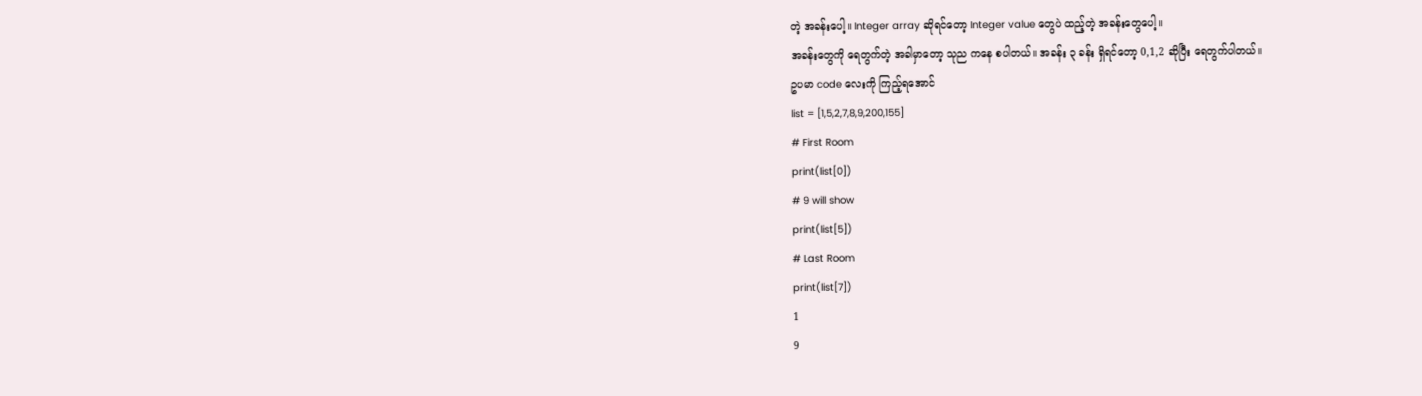တဲ့ အခန်းပေါ့။ Integer array ဆိုရင်တော့ Integer value တွေပဲ ထည့်တဲ့ အခန်းတွေပေါ့။
အခန်းတွေကို ရေတွက်တဲ့ အခါမှာတော့ သုည ကနေ စပါတယ်။ အခန်း ၃ ခန်း ရှိရင်တော့ 0,1,2 ဆိုပြီး ရေတွက်ပါတယ်။
ဥပမာ code လေးကို ကြည့်ရအောင်
list = [1,5,2,7,8,9,200,155]
# First Room
print(list[0])
# 9 will show
print(list[5])
# Last Room
print(list[7])
1
9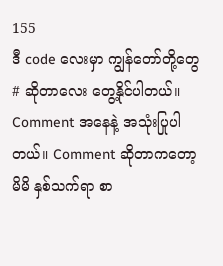155
ဒီ code လေးမှာ ကျွန်တော်တို့တွေ # ဆိုတာလေး တွေ့နိုင်ပါတယ်။ Comment အနေနဲ့ အသုံးပြုပါတယ်။ Comment ဆိုတာကတော့ မိမိ နှစ်သက်ရာ စာ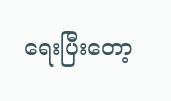ရေးပြီးတော့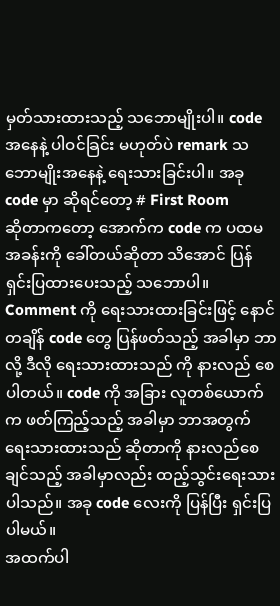မှတ်သားထားသည့် သဘောမျိုးပါ။ code အနေနဲ့ ပါဝင်ခြင်း မဟုတ်ပဲ remark သဘောမျိုးအနေနဲ့ ရေးသားခြင်းပါ။ အခု code မှာ ဆိုရင်တော့ # First Room
ဆိုတာကတော့ အောက်က code က ပထမ အခန်းကို ခေါ်တယ်ဆိုတာ သိအောင် ပြန်ရှင်းပြထားပေးသည့် သဘောပါ။
Comment ကို ရေးသားထားခြင်းဖြင့် နောင်တချိန် code တွေ ပြန်ဖတ်သည့် အခါမှာ ဘာလို့ ဒီလို ရေးသားထားသည် ကို နားလည် စေပါတယ်။ code ကို အခြား လူတစ်ယောက် က ဖတ်ကြည့်သည့် အခါမှာ ဘာအတွက် ရေးသားထားသည် ဆိုတာကို နားလည်စေချင်သည့် အခါမှာလည်း ထည့်သွင်းရေးသားပါသည်။ အခု code လေးကို ပြန်ပြီး ရှင်းပြပါမယ်။
အထက်ပါ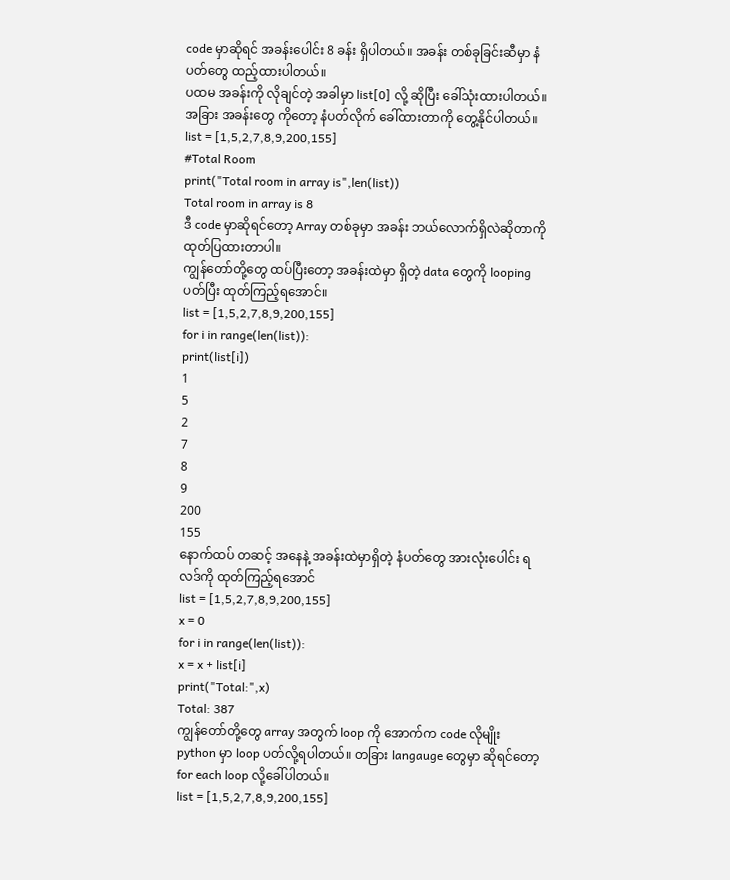code မှာဆိုရင် အခန်းပေါင်း 8 ခန်း ရှိပါတယ်။ အခန်း တစ်ခုခြင်းဆီမှာ နံပတ်တွေ ထည့်ထားပါတယ်။
ပထမ အခန်းကို လိုချင်တဲ့ အခါမှာ list[0] လို့ ဆိုပြီး ခေါ်သုံးထားပါတယ်။ အခြား အခန်းတွေ ကိုတော့ နံပတ်လိုက် ခေါ်ထားတာကို တွေ့နိုင်ပါတယ်။
list = [1,5,2,7,8,9,200,155]
#Total Room
print("Total room in array is",len(list))
Total room in array is 8
ဒီ code မှာဆိုရင်တော့ Array တစ်ခုမှာ အခန်း ဘယ်လောက်ရှိလဲဆိုတာကို ထုတ်ပြထားတာပါ။
ကျွန်တော်တို့တွေ ထပ်ပြီးတော့ အခန်းထဲမှာ ရှိတဲ့ data တွေကို looping ပတ်ပြီး ထုတ်ကြည့်ရအောင်။
list = [1,5,2,7,8,9,200,155]
for i in range(len(list)):
print(list[i])
1
5
2
7
8
9
200
155
နောက်ထပ် တဆင့် အနေနဲ့ အခန်းထဲမှာရှိတဲ့ နံပတ်တွေ အားလုံးပေါင်း ရလဒ်ကို ထုတ်ကြည့်ရအောင်
list = [1,5,2,7,8,9,200,155]
x = 0
for i in range(len(list)):
x = x + list[i]
print("Total:",x)
Total: 387
ကျွန်တော်တို့တွေ array အတွက် loop ကို အောက်က code လိုမျိုး python မှာ loop ပတ်လို့ရပါတယ်။ တခြား langauge တွေမှာ ဆိုရင်တော့ for each loop လို့ခေါ်ပါတယ်။
list = [1,5,2,7,8,9,200,155]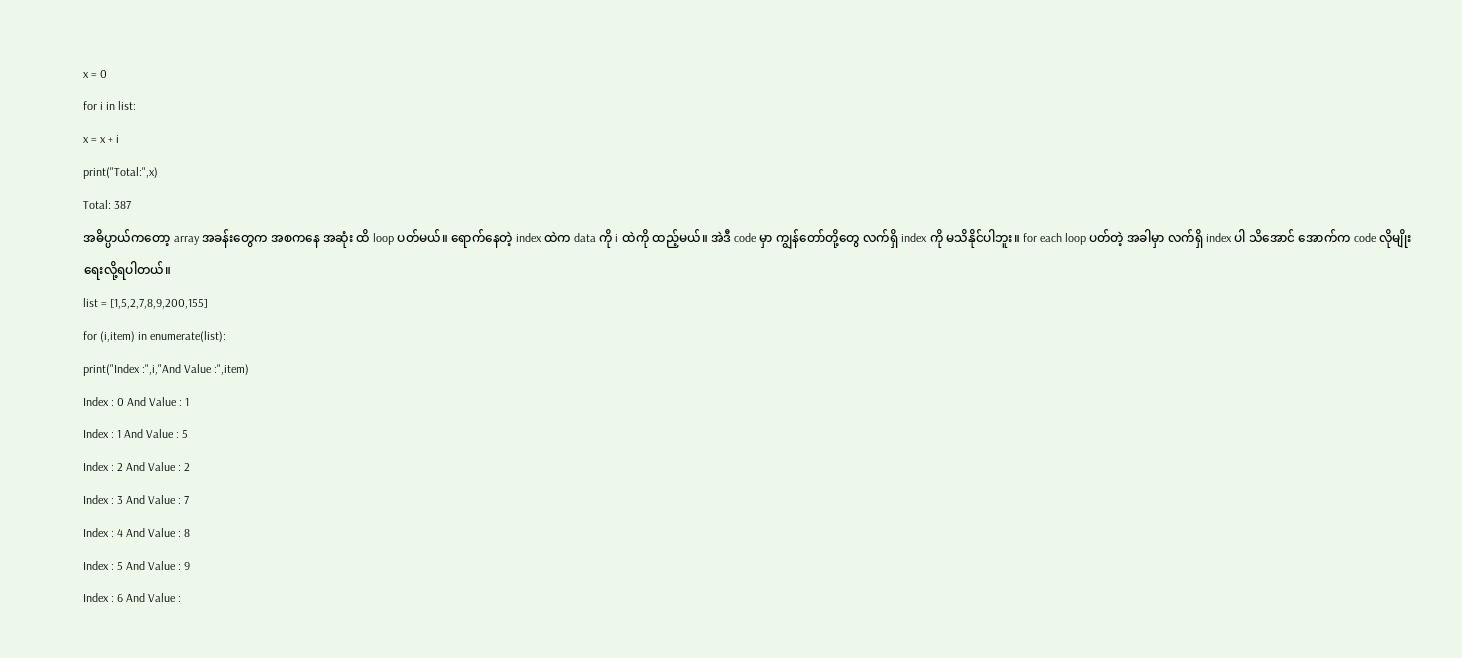x = 0
for i in list:
x = x + i
print("Total:",x)
Total: 387
အဓိပ္ပာယ်ကတော့ array အခန်းတွေက အစကနေ အဆုံး ထိ loop ပတ်မယ်။ ရောက်နေတဲ့ index ထဲက data ကို i ထဲကို ထည့်မယ်။ အဲဒီ code မှာ ကျွန်တော်တို့တွေ လက်ရှိ index ကို မသိနိုင်ပါဘူး။ for each loop ပတ်တဲ့ အခါမှာ လက်ရှိ index ပါ သိအောင် အောက်က code လိုမျိုး ရေးလို့ရပါတယ်။
list = [1,5,2,7,8,9,200,155]
for (i,item) in enumerate(list):
print("Index :",i,"And Value :",item)
Index : 0 And Value : 1
Index : 1 And Value : 5
Index : 2 And Value : 2
Index : 3 And Value : 7
Index : 4 And Value : 8
Index : 5 And Value : 9
Index : 6 And Value :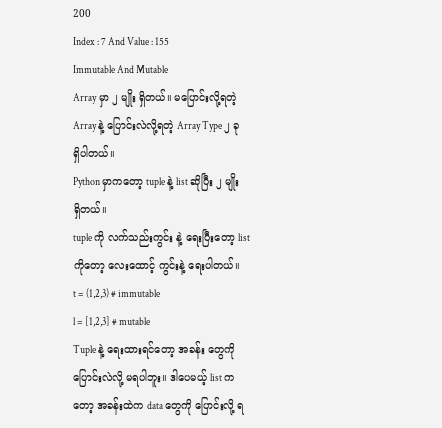200
Index : 7 And Value : 155
Immutable And Mutable
Array မှာ ၂ မျိုး ရှိတယ်။ မပြောင်းလို့ရတဲ့ Array နဲ့ ပြောင်းလဲလို့ရတဲ့ Array Type ၂ ခု ရှိပါတယ်။
Python မှာကတော့ tuple နဲ့ list ဆိုပြီး ၂ မျိုး ရှိတယ်။
tuple ကို လက်သည်းကွင်း နဲ့ ရေးပြီးတော့ list ကိုတော့ လေးထောင့် ကွင်းနဲ့ ရေးပါတယ်။
t = (1,2,3) # immutable
l = [1,2,3] # mutable
Tuple နဲ့ ရေးထားရင်တော့ အခန်း တွေကို ပြောင်းလဲလို့ မရပါဘူး။ ဒါပေမယ့် list ကတော့ အခန်းထဲက data တွေကို ပြောင်းလို့ ရ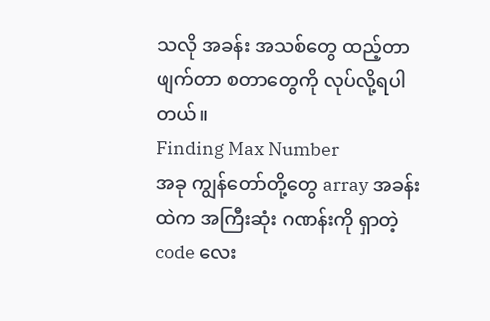သလို အခန်း အသစ်တွေ ထည့်တာ ဖျက်တာ စတာတွေကို လုပ်လို့ရပါတယ်။
Finding Max Number
အခု ကျွန်တော်တို့တွေ array အခန်းထဲက အကြီးဆုံး ဂဏန်းကို ရှာတဲ့ code လေး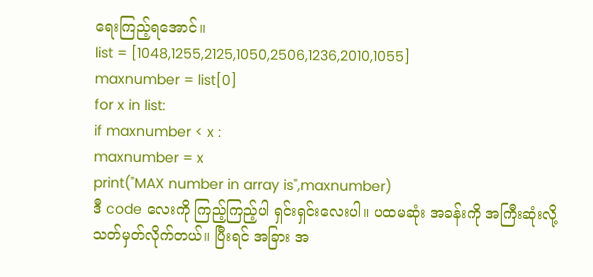ရေးကြည့်ရအောင်။
list = [1048,1255,2125,1050,2506,1236,2010,1055]
maxnumber = list[0]
for x in list:
if maxnumber < x :
maxnumber = x
print("MAX number in array is",maxnumber)
ဒီ code လေးကို ကြည့်ကြည့်ပါ ရှင်းရှင်းလေးပါ။ ပထမဆုံး အခန်းကို အကြီးဆုံးလို့ သတ်မှတ်လိုက်တယ်။ ပြီးရင် အခြား အ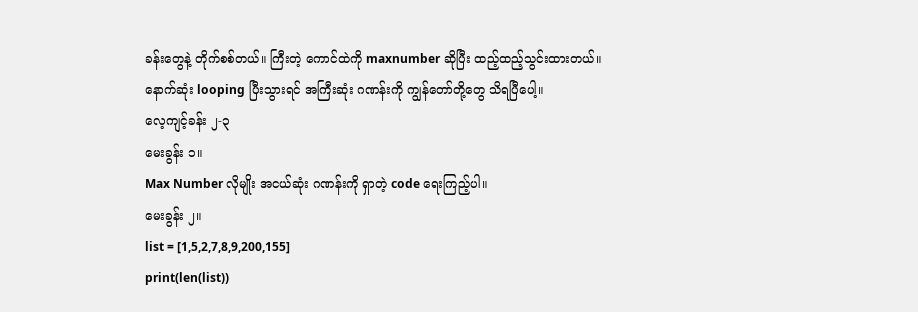ခန်းတွေနဲ့ တိုက်စစ်တယ်။ ကြီးတဲ့ ကောင်ထဲကို maxnumber ဆိုပြီး ထည့်ထည့်သွင်းထားတယ်။
နောက်ဆုံး looping ပြီးသွားရင် အကြီးဆုံး ဂဏန်းကို ကျွန်တော်တို့တွေ သိရပြီပေါ့။
လေ့ကျင့်ခန်း ၂-၃
မေးခွန်း ၁။
Max Number လိုမျိုး အငယ်ဆုံး ဂဏန်းကို ရှာတဲ့ code ရေးကြည့်ပါ။
မေးခွန်း ၂။
list = [1,5,2,7,8,9,200,155]
print(len(list))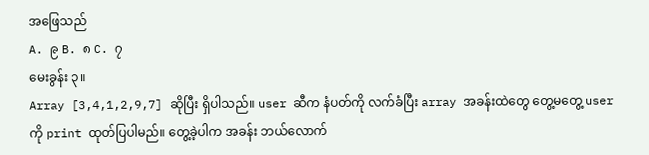အဖြေသည်
A. ၉ B. ၈ C. ၇
မေးခွန်း ၃။
Array [3,4,1,2,9,7] ဆိုပြီး ရှိပါသည်။ user ဆီက နံပတ်ကို လက်ခံပြီး array အခန်းထဲတွေ တွေ့မတွေ့ user ကို print ထုတ်ပြပါမည်။ တွေ့ခဲ့ပါက အခန်း ဘယ်လောက်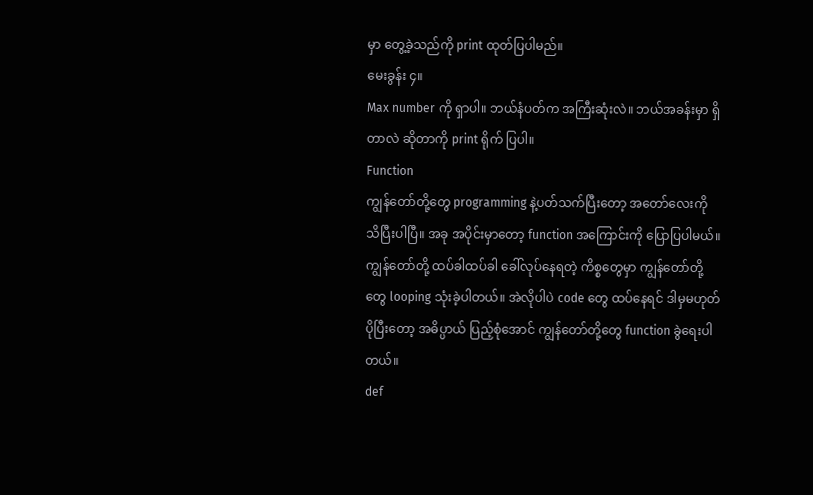မှာ တွေ့ခဲ့သည်ကို print ထုတ်ပြပါမည်။
မေးခွန်း ၄။
Max number ကို ရှာပါ။ ဘယ်နံပတ်က အကြီးဆုံးလဲ။ ဘယ်အခန်းမှာ ရှိတာလဲ ဆိုတာကို print ရိုက် ပြပါ။
Function
ကျွန်တော်တို့တွေ programming နဲ့ပတ်သက်ပြီးတော့ အတော်လေးကို သိပြီးပါပြီ။ အခု အပိုင်းမှာတော့ function အကြောင်းကို ပြောပြပါမယ်။ ကျွန်တော်တို့ ထပ်ခါထပ်ခါ ခေါ်လုပ်နေရတဲ့ ကိစ္စတွေမှာ ကျွန်တော်တို့တွေ looping သုံးခဲ့ပါတယ်။ အဲလိုပါပဲ code တွေ ထပ်နေရင် ဒါမှမဟုတ် ပိုပြီးတော့ အဓိပ္ပာယ် ပြည့်စုံအောင် ကျွန်တော်တို့တွေ function ခွဲရေးပါတယ်။
def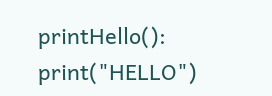printHello():
print("HELLO")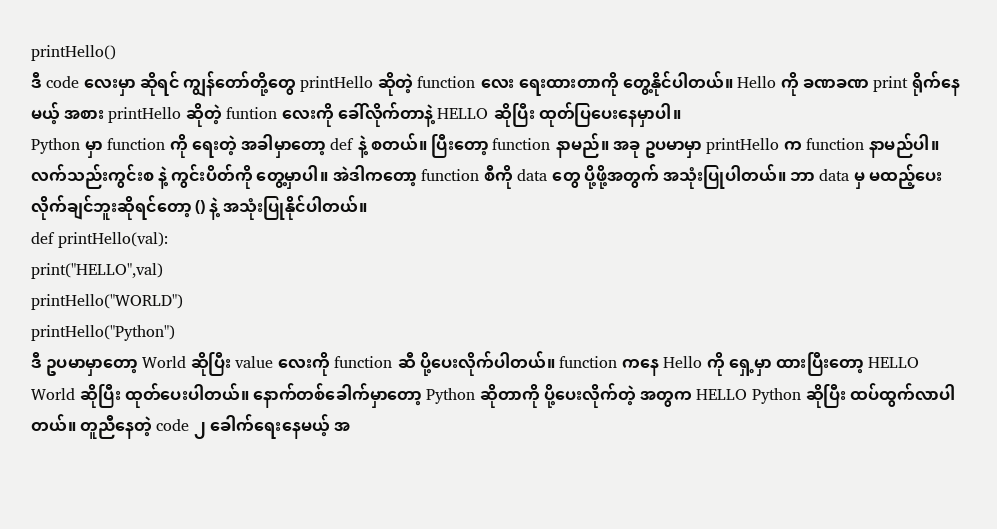printHello()
ဒီ code လေးမှာ ဆိုရင် ကျွန်တော်တို့တွေ printHello ဆိုတဲ့ function လေး ရေးထားတာကို တွေ့နိုင်ပါတယ်။ Hello ကို ခဏခဏ print ရိုက်နေမယ့် အစား printHello ဆိုတဲ့ funtion လေးကို ခေါ်လိုက်တာနဲ့ HELLO ဆိုပြီး ထုတ်ပြပေးနေမှာပါ။
Python မှာ function ကို ရေးတဲ့ အခါမှာတော့ def နဲ့ စတယ်။ ပြီးတော့ function နာမည်။ အခု ဥပမာမှာ printHello က function နာမည်ပါ။
လက်သည်းကွင်းစ နဲ့ ကွင်းပိတ်ကို တွေ့မှာပါ။ အဲဒါကတော့ function စီကို data တွေ ပို့ဖို့အတွက် အသုံးပြုပါတယ်။ ဘာ data မှ မထည့်ပေးလိုက်ချင်ဘူးဆိုရင်တော့ () နဲ့ အသုံးပြုနိုင်ပါတယ်။
def printHello(val):
print("HELLO",val)
printHello("WORLD")
printHello("Python")
ဒီ ဥပမာမှာတော့ World ဆိုပြီး value လေးကို function ဆီ ပို့ပေးလိုက်ပါတယ်။ function ကနေ Hello ကို ရှေ့မှာ ထားပြီးတော့ HELLO World ဆိုပြီး ထုတ်ပေးပါတယ်။ နောက်တစ်ခေါက်မှာတော့ Python ဆိုတာကို ပို့ပေးလိုက်တဲ့ အတွက HELLO Python ဆိုပြီး ထပ်ထွက်လာပါတယ်။ တူညီနေတဲ့ code ၂ ခေါက်ရေးနေမယ့် အ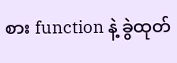စား function နဲ့ ခွဲထုတ်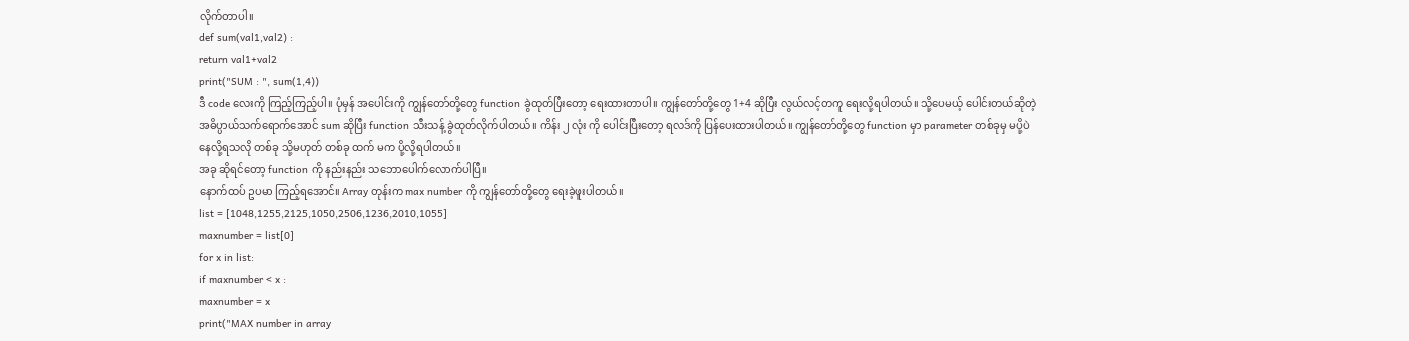လိုက်တာပါ။
def sum(val1,val2) :
return val1+val2
print("SUM : ", sum(1,4))
ဒီ code လေးကို ကြည့်ကြည့်ပါ။ ပုံမှန် အပေါင်းကို ကျွန်တော်တို့တွေ function ခွဲထုတ်ပြီးတော့ ရေးထားတာပါ။ ကျွန်တော်တို့တွေ 1+4 ဆိုပြီး လွယ်လင့်တကူ ရေးလို့ရပါတယ်။ သို့ပေမယ့် ပေါင်းတယ်ဆိုတဲ့ အဓိပ္ပာယ်သက်ရောက်အောင် sum ဆိုပြီး function သီးသန့် ခွဲထုတ်လိုက်ပါတယ်။ ကိန်း ၂ လုံး ကို ပေါင်းပြီးတော့ ရလဒ်ကို ပြန်ပေးထားပါတယ်။ ကျွန်တော်တို့တွေ function မှာ parameter တစ်ခုမှ မပို့ပဲ နေလို့ရသလို တစ်ခု သို့မဟုတ် တစ်ခု ထက် မက ပို့လို့ရပါတယ်။
အခု ဆိုရင်တော့ function ကို နည်းနည်း သဘောပေါက်လောက်ပါပြီ။
နောက်ထပ် ဥပမာ ကြည့်ရအောင်။ Array တုန်းက max number ကို ကျွန်တော်တို့တွေ ရေးခဲ့ဖူးပါတယ်။
list = [1048,1255,2125,1050,2506,1236,2010,1055]
maxnumber = list[0]
for x in list:
if maxnumber < x :
maxnumber = x
print("MAX number in array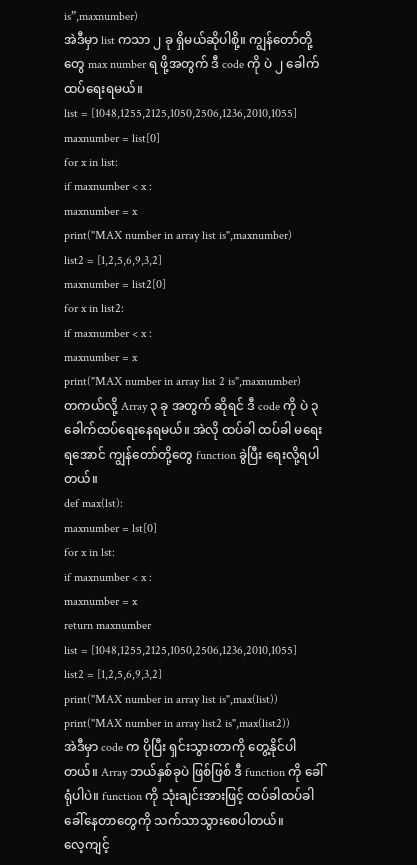is”,maxnumber)
အဲဒီမှာ list ကသာ ၂ ခု ရှိမယ်ဆိုပါစို့။ ကျွန်တော်တို့တွေ max number ရ ဖို့အတွက် ဒီ code ကို ပဲ ၂ ခေါက်ထပ်ရေးရမယ်။
list = [1048,1255,2125,1050,2506,1236,2010,1055]
maxnumber = list[0]
for x in list:
if maxnumber < x :
maxnumber = x
print("MAX number in array list is",maxnumber)
list2 = [1,2,5,6,9,3,2]
maxnumber = list2[0]
for x in list2:
if maxnumber < x :
maxnumber = x
print("MAX number in array list 2 is",maxnumber)
တကယ်လို့ Array ၃ ခု အတွက် ဆိုရင် ဒီ code ကို ပဲ ၃ ခေါက်ထပ်ရေးနေရမယ်။ အဲလို ထပ်ခါ ထပ်ခါ မရေးရအောင် ကျွန်တော်တို့တွေ function ခွဲပြီး ရေးလို့ရပါတယ်။
def max(lst):
maxnumber = lst[0]
for x in lst:
if maxnumber < x :
maxnumber = x
return maxnumber
list = [1048,1255,2125,1050,2506,1236,2010,1055]
list2 = [1,2,5,6,9,3,2]
print("MAX number in array list is",max(list))
print("MAX number in array list2 is",max(list2))
အဲဒီမှာ code က ပိုပြီး ရှင်းသွားတာကို တွေ့နိုင်ပါတယ်။ Array ဘယ်နှစ်ခုပဲ ဖြစ်ဖြစ် ဒီ function ကို ခေါ်ရုံပါပဲ။ function ကို သုံးချင်းအားဖြင့် ထပ်ခါထပ်ခါ ခေါ်နေတာတွေကို သက်သာသွားစေပါတယ်။
လေ့ကျင့်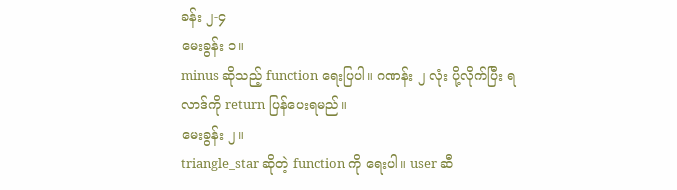ခန်း ၂-၄
မေးခွန်း ၁။
minus ဆိုသည့် function ရေးပြပါ။ ဂဏန်း ၂ လုံး ပို့လိုက်ပြီး ရလာဒ်ကို return ပြန်ပေးရမည်။
မေးခွန်း ၂။
triangle_star ဆိုတဲ့ function ကို ရေးပါ။ user ဆီ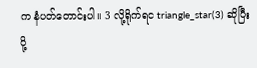က နံပတ်တောင်းပါ။ 3 လို့ရိုက်ရင triangle_star(3) ဆိုပြီး ပို့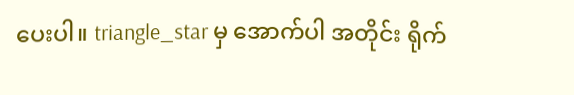ပေးပါ။ triangle_star မှ အောက်ပါ အတိုင်း ရိုက်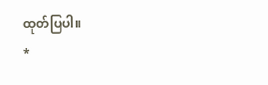ထုတ်ပြပါ။
*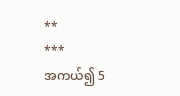**
***
အကယ်၍ 5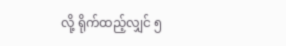လို့ ရိုက်ထည့်လျှင် ၅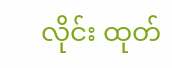လိုင်း ထုတ်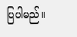ပြပါမည်။